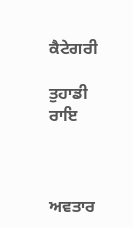ਕੈਟੇਗਰੀ

ਤੁਹਾਡੀ ਰਾਇ



ਅਵਤਾਰ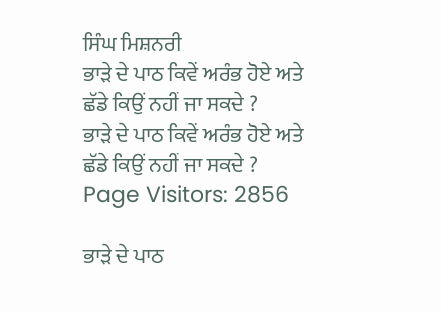ਸਿੰਘ ਮਿਸ਼ਨਰੀ
ਭਾੜੇ ਦੇ ਪਾਠ ਕਿਵੇਂ ਅਰੰਭ ਹੋਏ ਅਤੇ ਛੱਡੇ ਕਿਉਂ ਨਹੀਂ ਜਾ ਸਕਦੇ ?
ਭਾੜੇ ਦੇ ਪਾਠ ਕਿਵੇਂ ਅਰੰਭ ਹੋਏ ਅਤੇ ਛੱਡੇ ਕਿਉਂ ਨਹੀਂ ਜਾ ਸਕਦੇ ?
Page Visitors: 2856

ਭਾੜੇ ਦੇ ਪਾਠ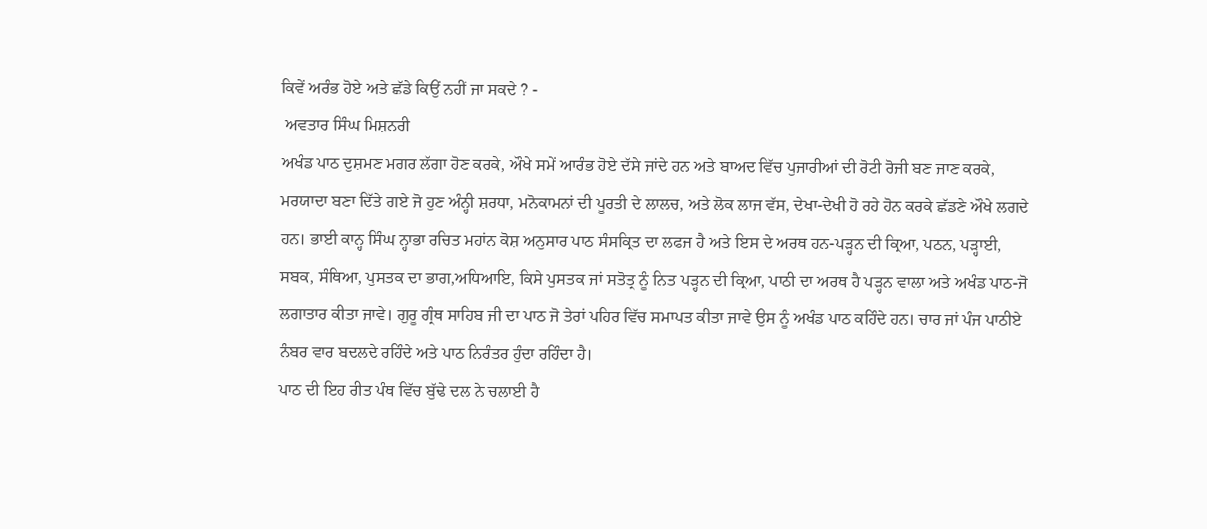ਕਿਵੇਂ ਅਰੰਭ ਹੋਏ ਅਤੇ ਛੱਡੇ ਕਿਉਂ ਨਹੀਂ ਜਾ ਸਕਦੇ ? -
 ਅਵਤਾਰ ਸਿੰਘ ਮਿਸ਼ਨਰੀ
ਅਖੰਡ ਪਾਠ ਦੁਸ਼ਮਣ ਮਗਰ ਲੱਗਾ ਹੋਣ ਕਰਕੇ, ਔਖੇ ਸਮੇਂ ਆਰੰਭ ਹੋਏ ਦੱਸੇ ਜਾਂਦੇ ਹਨ ਅਤੇ ਬਾਅਦ ਵਿੱਚ ਪੁਜਾਰੀਆਂ ਦੀ ਰੋਟੀ ਰੋਜੀ ਬਣ ਜਾਣ ਕਰਕੇ, ਮਰਯਾਦਾ ਬਣਾ ਦਿੱਤੇ ਗਏ ਜੋ ਹੁਣ ਅੰਨ੍ਹੀ ਸ਼ਰਧਾ, ਮਨੋਕਾਮਨਾਂ ਦੀ ਪੂਰਤੀ ਦੇ ਲਾਲਚ, ਅਤੇ ਲੋਕ ਲਾਜ ਵੱਸ, ਦੇਖਾ-ਦੇਖੀ ਹੋ ਰਹੇ ਹੋਨ ਕਰਕੇ ਛੱਡਣੇ ਔਖੇ ਲਗਦੇ ਹਨ। ਭਾਈ ਕਾਨ੍ਹ ਸਿੰਘ ਨ੍ਹਾਭਾ ਰਚਿਤ ਮਹਾਂਨ ਕੋਸ਼ ਅਨੁਸਾਰ ਪਾਠ ਸੰਸਕ੍ਰਿਤ ਦਾ ਲਫਜ ਹੈ ਅਤੇ ਇਸ ਦੇ ਅਰਥ ਹਨ-ਪੜ੍ਹਨ ਦੀ ਕ੍ਰਿਆ, ਪਠਨ, ਪੜ੍ਹਾਈ, ਸਬਕ, ਸੰਥਿਆ, ਪੁਸਤਕ ਦਾ ਭਾਗ,ਅਧਿਆਇ, ਕਿਸੇ ਪੁਸਤਕ ਜਾਂ ਸਤੋਤ੍ਰ ਨੂੰ ਨਿਤ ਪੜ੍ਹਨ ਦੀ ਕ੍ਰਿਆ, ਪਾਠੀ ਦਾ ਅਰਥ ਹੈ ਪੜ੍ਹਨ ਵਾਲਾ ਅਤੇ ਅਖੰਡ ਪਾਠ-ਜੋ ਲਗਾਤਾਰ ਕੀਤਾ ਜਾਵੇ। ਗੁਰੂ ਗ੍ਰੰਥ ਸਾਹਿਬ ਜੀ ਦਾ ਪਾਠ ਜੋ ਤੇਰਾਂ ਪਹਿਰ ਵਿੱਚ ਸਮਾਪਤ ਕੀਤਾ ਜਾਵੇ ਉਸ ਨੂੰ ਅਖੰਡ ਪਾਠ ਕਹਿੰਦੇ ਹਨ। ਚਾਰ ਜਾਂ ਪੰਜ ਪਾਠੀਏ ਨੰਬਰ ਵਾਰ ਬਦਲਦੇ ਰਹਿੰਦੇ ਅਤੇ ਪਾਠ ਨਿਰੰਤਰ ਹੁੰਦਾ ਰਹਿੰਦਾ ਹੈ।
ਪਾਠ ਦੀ ਇਹ ਰੀਤ ਪੰਥ ਵਿੱਚ ਬੁੱਢੇ ਦਲ ਨੇ ਚਲਾਈ ਹੈ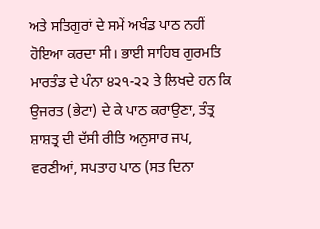ਅਤੇ ਸਤਿਗੁਰਾਂ ਦੇ ਸਮੇਂ ਅਖੰਡ ਪਾਠ ਨਹੀਂ ਹੋਇਆ ਕਰਦਾ ਸੀ। ਭਾਈ ਸਾਹਿਬ ਗੁਰਮਤਿ ਮਾਰਤੰਡ ਦੇ ਪੰਨਾ ੪੨੧-੨੨ ਤੇ ਲਿਖਦੇ ਹਨ ਕਿ ਉਜਰਤ (ਭੇਟਾ) ਦੇ ਕੇ ਪਾਠ ਕਰਾਉਣਾ, ਤੰਤ੍ਰ ਸ਼ਾਸ਼ਤ੍ਰ ਦੀ ਦੱਸੀ ਰੀਤਿ ਅਨੁਸਾਰ ਜਪ, ਵਰਣੀਆਂ, ਸਪਤਾਹ ਪਾਠ (ਸਤ ਦਿਨਾ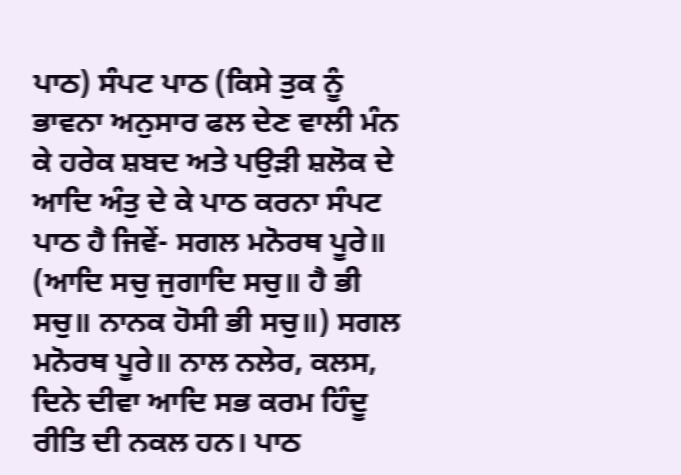ਪਾਠ) ਸੰਪਟ ਪਾਠ (ਕਿਸੇ ਤੁਕ ਨੂੰ ਭਾਵਨਾ ਅਨੁਸਾਰ ਫਲ ਦੇਣ ਵਾਲੀ ਮੰਨ ਕੇ ਹਰੇਕ ਸ਼ਬਦ ਅਤੇ ਪਉੜੀ ਸ਼ਲੋਕ ਦੇ ਆਦਿ ਅੰਤੁ ਦੇ ਕੇ ਪਾਠ ਕਰਨਾ ਸੰਪਟ ਪਾਠ ਹੈ ਜਿਵੇਂ- ਸਗਲ ਮਨੋਰਥ ਪੂਰੇ॥ (ਆਦਿ ਸਚੁ ਜੁਗਾਦਿ ਸਚੁ॥ ਹੈ ਭੀ ਸਚੁ॥ ਨਾਨਕ ਹੋਸੀ ਭੀ ਸਚੁ॥) ਸਗਲ ਮਨੋਰਥ ਪੂਰੇ॥ ਨਾਲ ਨਲੇਰ, ਕਲਸ, ਦਿਨੇ ਦੀਵਾ ਆਦਿ ਸਭ ਕਰਮ ਹਿੰਦੂ ਰੀਤਿ ਦੀ ਨਕਲ ਹਨ। ਪਾਠ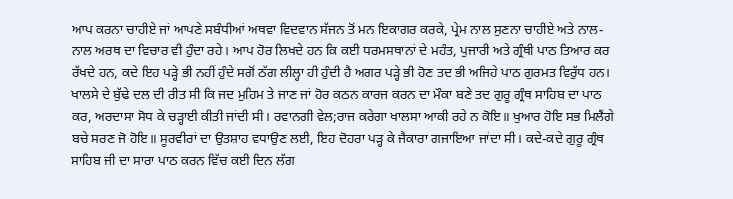ਆਪ ਕਰਨਾ ਚਾਹੀਏ ਜਾਂ ਆਪਣੇ ਸਬੰਧੀਆਂ ਅਥਵਾ ਵਿਦਵਾਨ ਸੱਜਨ ਤੋਂ ਮਨ ਇਕਾਗਰ ਕਰਕੇ, ਪ੍ਰੇਮ ਨਾਲ ਸੁਣਨਾ ਚਾਹੀਏ ਅਤੇ ਨਾਲ-ਨਾਲ ਅਰਥ ਦਾ ਵਿਚਾਰ ਵੀ ਹੁੰਦਾ ਰਹੇ। ਆਪ ਹੋਰ ਲਿਖਦੇ ਹਨ ਕਿ ਕਈ ਧਰਮਸਥਾਨਾਂ ਦੇ ਮਹੰਤ, ਪੁਜਾਰੀ ਅਤੇ ਗ੍ਰੰਥੀ ਪਾਠ ਤਿਆਰ ਕਰ ਰੱਖਦੇ ਹਨ, ਕਦੇ ਇਹ ਪੜ੍ਹੇ ਭੀ ਨਹੀਂ ਹੁੰਦੇ ਸਗੋਂ ਠੱਗ ਲੀਲ੍ਹਾ ਹੀ ਹੁੰਦੀ ਹੈ ਅਗਰ ਪੜ੍ਹੇ ਭੀ ਹੋਣ ਤਦ ਭੀ ਅਜਿਹੇ ਪਾਠ ਗੁਰਮਤ ਵਿਰੁੱਧ ਹਨ। ਖਾਲਸੇ ਦੇ ਬੁੱਢੇ ਦਲ ਦੀ ਰੀਤ ਸੀ ਕਿ ਜਦ ਮੁਹਿਮ ਤੇ ਜਾਣ ਜਾਂ ਹੋਰ ਕਠਨ ਕਾਰਜ ਕਰਨ ਦਾ ਮੌਕਾ ਬਣੇ ਤਦ ਗੁਰੂ ਗ੍ਰੰਥ ਸਾਹਿਬ ਦਾ ਪਾਠ ਕਰ, ਅਰਦਾਸਾ ਸੋਧ ਕੇ ਚੜ੍ਹਾਈ ਕੀਤੀ ਜਾਂਦੀ ਸੀ। ਰਵਾਨਗੀ ਵੇਲ;ਰਾਜ ਕਰੇਗਾ ਖਾਲਸਾ ਆਕੀ ਰਹੇ ਨ ਕੋਇ॥ ਖੁਆਰ ਹੋਇ ਸਭ ਮਿਲੈਂਗੇ ਬਚੇ ਸਰਣ ਜੋ ਹੋਇ॥ ਸੂਰਵੀਰਾਂ ਦਾ ਉਤਸ਼ਾਹ ਵਧਾਉਣ ਲਈ, ਇਹ ਦੋਹਰਾ ਪੜ੍ਹ ਕੇ ਜੈਕਾਰਾ ਗਜਾਇਆ ਜਾਂਦਾ ਸੀ। ਕਦੇ-ਕਦੇ ਗੁਰੂ ਗ੍ਰੰਥ ਸਾਹਿਬ ਜੀ ਦਾ ਸਾਰਾ ਪਾਠ ਕਰਨ ਵਿੱਚ ਕਈ ਦਿਨ ਲੱਗ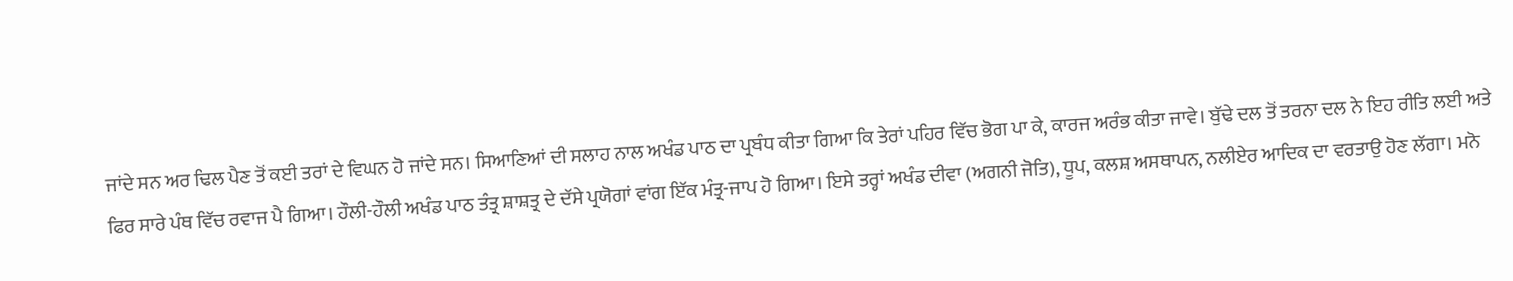ਜਾਂਦੇ ਸਨ ਅਰ ਢਿਲ ਪੈਣ ਤੋਂ ਕਈ ਤਰਾਂ ਦੇ ਵਿਘਨ ਹੋ ਜਾਂਦੇ ਸਨ। ਸਿਆਣਿਆਂ ਦੀ ਸਲਾਹ ਨਾਲ ਅਖੰਡ ਪਾਠ ਦਾ ਪ੍ਰਬੰਧ ਕੀਤਾ ਗਿਆ ਕਿ ਤੇਰਾਂ ਪਹਿਰ ਵਿੱਚ ਭੋਗ ਪਾ ਕੇ, ਕਾਰਜ ਅਰੰਭ ਕੀਤਾ ਜਾਵੇ। ਬੁੱਢੇ ਦਲ ਤੋਂ ਤਰਨਾ ਦਲ ਨੇ ਇਹ ਰੀਤਿ ਲਈ ਅਤੇ ਫਿਰ ਸਾਰੇ ਪੰਥ ਵਿੱਚ ਰਵਾਜ ਪੈ ਗਿਆ। ਹੌਲੀ-ਹੌਲੀ ਅਖੰਡ ਪਾਠ ਤੰਤ੍ਰ ਸ਼ਾਸ਼ਤ੍ਰ ਦੇ ਦੱਸੇ ਪ੍ਰਯੋਗਾਂ ਵਾਂਗ ਇੱਕ ਮੰਤ੍ਰ-ਜਾਪ ਹੋ ਗਿਆ। ਇਸੇ ਤਰ੍ਹਾਂ ਅਖੰਡ ਦੀਵਾ (ਅਗਨੀ ਜੋਤਿ), ਧੂਪ, ਕਲਸ਼ ਅਸਥਾਪਨ, ਨਲੀਏਰ ਆਦਿਕ ਦਾ ਵਰਤਾਉ ਹੋਣ ਲੱਗਾ। ਮਨੋ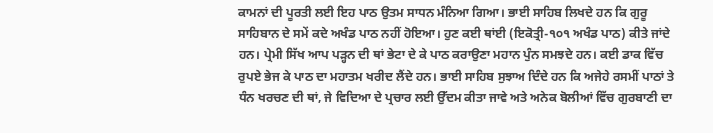ਕਾਮਨਾਂ ਦੀ ਪੂਰਤੀ ਲਈ ਇਹ ਪਾਠ ਉਤਮ ਸਾਧਨ ਮੰਨਿਆ ਗਿਆ। ਭਾਈ ਸਾਹਿਬ ਲਿਖਦੇ ਹਨ ਕਿ ਗੁਰੂ ਸਾਹਿਬਾਨ ਦੇ ਸਮੇਂ ਕਦੇ ਅਖੰਡ ਪਾਠ ਨਹੀਂ ਹੋਇਆ। ਹੁਣ ਕਈ ਥਾਂਈ (ਇਕੋਤ੍ਰੀ-੧੦੧ ਅਖੰਡ ਪਾਠ) ਕੀਤੇ ਜਾਂਦੇ ਹਨ। ਪ੍ਰੇਮੀ ਸਿੱਖ ਆਪ ਪੜ੍ਹਨ ਦੀ ਥਾਂ ਭੇਟਾ ਦੇ ਕੇ ਪਾਠ ਕਰਾਉਣਾ ਮਹਾਨ ਪੁੰਨ ਸਮਝਦੇ ਹਨ। ਕਈ ਡਾਕ ਵਿੱਚ ਰੁਪਏ ਭੇਜ ਕੇ ਪਾਠ ਦਾ ਮਹਾਤਮ ਖਰੀਦ ਲੈਂਦੇ ਹਨ। ਭਾਈ ਸਾਹਿਬ ਸੁਝਾਅ ਦਿੰਦੇ ਹਨ ਕਿ ਅਜੇਹੇ ਰਸਮੀਂ ਪਾਠਾਂ ਤੇ ਧੰਨ ਖਰਚਣ ਦੀ ਥਾਂ, ਜੇ ਵਿਦਿਆ ਦੇ ਪ੍ਰਚਾਰ ਲਈ ਉੱਦਮ ਕੀਤਾ ਜਾਵੇ ਅਤੇ ਅਨੇਕ ਬੋਲੀਆਂ ਵਿੱਚ ਗੁਰਬਾਣੀ ਦਾ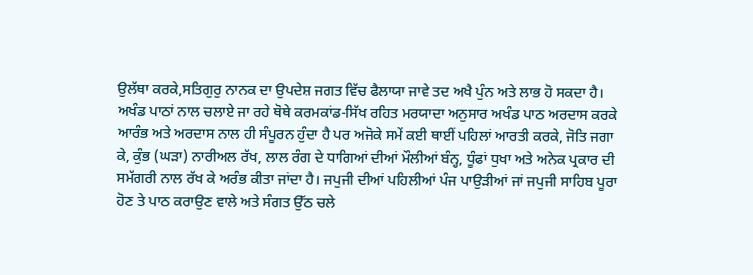ਉਲੱਥਾ ਕਰਕੇ,ਸਤਿਗੁਰੁ ਨਾਨਕ ਦਾ ਉਪਦੇਸ਼ ਜਗਤ ਵਿੱਚ ਫੈਲਾਯਾ ਜਾਵੇ ਤਦ ਅਖੈ ਪੁੰਨ ਅਤੇ ਲਾਭ ਹੋ ਸਕਦਾ ਹੈ। ਅਖੰਡ ਪਾਠਾਂ ਨਾਲ ਚਲਾਏ ਜਾ ਰਹੇ ਥੋਥੇ ਕਰਮਕਾਂਡ-ਸਿੱਖ ਰਹਿਤ ਮਰਯਾਦਾ ਅਨੁਸਾਰ ਅਖੰਡ ਪਾਠ ਅਰਦਾਸ ਕਰਕੇ ਆਰੰਭ ਅਤੇ ਅਰਦਾਸ ਨਾਲ ਹੀ ਸੰਪੂਰਨ ਹੁੰਦਾ ਹੈ ਪਰ ਅਜੋਕੇ ਸਮੇਂ ਕਈ ਥਾਈਂ ਪਹਿਲਾਂ ਆਰਤੀ ਕਰਕੇ, ਜੋਤਿ ਜਗਾ ਕੇ, ਕੁੰਭ (ਘੜਾ) ਨਾਰੀਅਲ ਰੱਖ, ਲਾਲ ਰੰਗ ਦੇ ਧਾਗਿਆਂ ਦੀਆਂ ਮੌਲੀਆਂ ਬੰਨ੍ਹ, ਧੂੰਫਾਂ ਧੁਖਾ ਅਤੇ ਅਨੇਕ ਪ੍ਰਕਾਰ ਦੀ ਸਮੱਗਰੀ ਨਾਲ ਰੱਖ ਕੇ ਅਰੰਭ ਕੀਤਾ ਜਾਂਦਾ ਹੈ। ਜਪੁਜੀ ਦੀਆਂ ਪਹਿਲੀਆਂ ਪੰਜ ਪਾਉੜੀਆਂ ਜਾਂ ਜਪੁਜੀ ਸਾਹਿਬ ਪੂਰਾ ਹੋਣ ਤੇ ਪਾਠ ਕਰਾਉਣ ਵਾਲੇ ਅਤੇ ਸੰਗਤ ਉੱਠ ਚਲੇ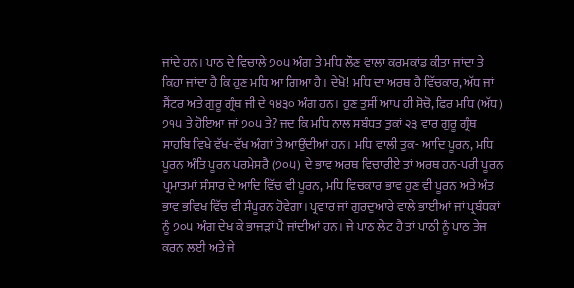ਜਾਂਦੇ ਹਨ। ਪਾਠ ਦੇ ਵਿਚਾਲੇ ੭੦੫ ਅੰਗ ਤੇ ਮਧਿ ਲੌਣ ਵਾਲਾ ਕਰਮਕਾਂਡ ਕੀਤਾ ਜਾਂਦਾ ਤੇ ਕਿਹਾ ਜਾਂਦਾ ਹੈ ਕਿ ਹੁਣ ਮਧਿ ਆ ਗਿਆ ਹੈ। ਦੇਖੋ! ਮਧਿ ਦਾ ਅਰਥ ਹੈ ਵਿੱਚਕਾਰ, ਅੱਧ ਜਾਂ ਸੈਂਟਰ ਅਤੇ ਗੁਰੂ ਗ੍ਰੰਥ ਜੀ ਦੇ ੧੪੩੦ ਅੰਗ ਹਨ। ਹੁਣ ਤੁਸੀਂ ਆਪ ਹੀ ਸੋਚੋ, ਫਿਰ ਮਧਿ (ਅੱਧ) ੭੧੫ ਤੇ ਹੋਇਆ ਜਾਂ ੭੦੫ ਤੇ? ਜਦ ਕਿ ਮਧਿ ਨਾਲ ਸਬੰਧਤ ਤੁਕਾਂ ੨੩ ਵਾਰ ਗੁਰੂ ਗ੍ਰੰਥ ਸਾਹਬਿ ਵਿਖੇ ਵੱਖ-ਵੱਖ ਅੰਗਾਂ ਤੇ ਆਉਂਦੀਆਂ ਹਨ। ਮਧਿ ਵਾਲੀ ਤੁਕ- ਆਦਿ ਪੂਰਨ, ਮਧਿ ਪੂਰਨ ਅੰਤਿ ਪੂਰਨ ਪਰਮੇਸਰੈ (੭੦੫) ਦੇ ਭਾਵ ਅਰਥ ਵਿਚਾਰੀਏ ਤਾਂ ਅਰਥ ਹਨ-ਪਰੀ ਪੂਰਨ ਪ੍ਰਮਾਤਮਾਂ ਸੰਸਾਰ ਦੇ ਆਦਿ ਵਿੱਚ ਵੀ ਪੂਰਨ, ਮਧਿ ਵਿਚਕਾਰ ਭਾਵ ਹੁਣ ਵੀ ਪੂਰਨ ਅਤੇ ਅੰਤ ਭਾਵ ਭਵਿਖ ਵਿੱਚ ਵੀ ਸੰਪੂਰਨ ਹੋਵੇਗਾ। ਪ੍ਰਵਾਰ ਜਾਂ ਗੁਰਦੁਆਰੇ ਵਾਲੇ ਭਾਈਆਂ ਜਾਂ ਪ੍ਰਬੰਧਕਾਂ ਨੂੰ ੭੦੫ ਅੰਗ ਦੇਖ ਕੇ ਭਾਜੜਾਂ ਪੈ ਜਾਂਦੀਆਂ ਹਨ। ਜੇ ਪਾਠ ਲੇਟ ਹੈ ਤਾਂ ਪਾਠੀ ਨੂੰ ਪਾਠ ਤੇਜ ਕਰਨ ਲਈ ਅਤੇ ਜੇ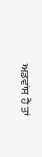ਅਡਵਾਂਸ ਹੈ ਤਾਂ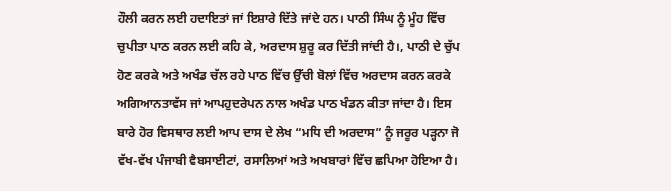ਹੌਲੀ ਕਰਨ ਲਈ ਹਦਾਇਤਾਂ ਜਾਂ ਇਸ਼ਾਰੇ ਦਿੱਤੇ ਜਾਂਦੇ ਹਨ। ਪਾਠੀ ਸਿੰਘ ਨੂੰ ਮੂੰਹ ਵਿੱਚ ਚੁਪੀਤਾ ਪਾਠ ਕਰਨ ਲਈ ਕਹਿ ਕੇ, ਅਰਦਾਸ ਸ਼ੁਰੂ ਕਰ ਦਿੱਤੀ ਜਾਂਦੀ ਹੈ।, ਪਾਠੀ ਦੇ ਚੁੱਪ ਹੋਣ ਕਰਕੇ ਅਤੇ ਅਖੰਡ ਚੱਲ ਰਹੇ ਪਾਠ ਵਿੱਚ ਉੱਚੀ ਬੋਲਾਂ ਵਿੱਚ ਅਰਦਾਸ ਕਰਨ ਕਰਕੇ ਅਗਿਆਨਤਾਵੱਸ ਜਾਂ ਆਪਹੁਦਰੇਪਨ ਨਾਲ ਅਖੰਡ ਪਾਠ ਖੰਡਨ ਕੀਤਾ ਜਾਂਦਾ ਹੈ। ਇਸ ਬਾਰੇ ਹੋਰ ਵਿਸਥਾਰ ਲਈ ਆਪ ਦਾਸ ਦੇ ਲੇਖ “ਮਧਿ ਦੀ ਅਰਦਾਸ” ਨੂੰ ਜਰੂਰ ਪੜ੍ਹਨਾ ਜੋ ਵੱਖ-ਵੱਖ ਪੰਜਾਬੀ ਵੈਬਸਾਈਟਾਂ, ਰਸਾਲਿਆਂ ਅਤੇ ਅਖਬਾਰਾਂ ਵਿੱਚ ਛਪਿਆ ਹੋਇਆ ਹੈ।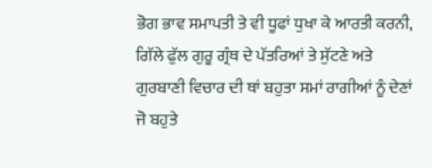ਭੋਗ ਭਾਵ ਸਮਾਪਤੀ ਤੇ ਵੀ ਧੂਫਾਂ ਧੁਖਾ ਕੇ ਆਰਤੀ ਕਰਨੀ, ਗਿੱਲੇ ਫੁੱਲ ਗੁਰੂ ਗ੍ਰੰਥ ਦੇ ਪੱਤਰਿਆਂ ਤੇ ਸੁੱਟਣੇ ਅਤੇ ਗੁਰਬਾਣੀ ਵਿਚਾਰ ਦੀ ਥਾਂ ਬਹੁਤਾ ਸਮਾਂ ਰਾਗੀਆਂ ਨੂੰ ਦੇਣਾਂ ਜੋ ਬਹੁਤੇ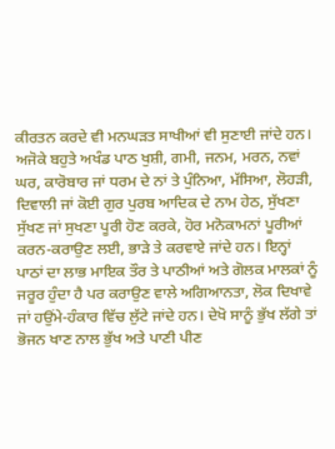ਕੀਰਤਨ ਕਰਦੇ ਵੀ ਮਨਘੜਤ ਸਾਖੀਆਂ ਵੀ ਸੁਣਾਈ ਜਾਂਦੇ ਹਨ। ਅਜੋਕੇ ਬਹੁਤੇ ਅਖੰਡ ਪਾਠ ਖੁਸ਼ੀ, ਗਮੀ, ਜਨਮ, ਮਰਨ, ਨਵਾਂ ਘਰ, ਕਾਰੋਬਾਰ ਜਾਂ ਧਰਮ ਦੇ ਨਾਂ ਤੇ ਪੁੰਨਿਆ, ਮੱਸਿਆ, ਲੋਹੜੀ, ਦਿਵਾਲੀ ਜਾਂ ਕੋਈ ਗੁਰ ਪੁਰਬ ਆਦਿਕ ਦੇ ਨਾਮ ਹੇਠ, ਸੁੱਖਣਾ ਸੁੱਖਣ ਜਾਂ ਸੁਖਣਾ ਪੂਰੀ ਹੋਣ ਕਰਕੇ, ਹੋਰ ਮਨੋਕਾਮਨਾਂ ਪੂਰੀਆਂ ਕਰਨ-ਕਰਾਉਣ ਲਈ, ਭਾੜੇ ਤੇ ਕਰਵਾਏ ਜਾਂਦੇ ਹਨ। ਇਨ੍ਹਾਂ ਪਾਠਾਂ ਦਾ ਲਾਭ ਮਾਇਕ ਤੌਰ ਤੇ ਪਾਠੀਆਂ ਅਤੇ ਗੋਲਕ ਮਾਲਕਾਂ ਨੂੰ ਜਰੂਰ ਹੁੰਦਾ ਹੈ ਪਰ ਕਰਾਉਣ ਵਾਲੇ ਅਗਿਆਨਤਾ, ਲੋਕ ਦਿਖਾਵੇ ਜਾਂ ਹਉਂਮੇ-ਹੰਕਾਰ ਵਿੱਚ ਲੁੱਟੇ ਜਾਂਦੇ ਹਨ। ਦੇਖੋ ਸਾਨੂੰ ਭੁੱਖ ਲੱਗੇ ਤਾਂ ਭੋਜਨ ਖਾਣ ਨਾਲ ਭੁੱਖ ਅਤੇ ਪਾਣੀ ਪੀਣ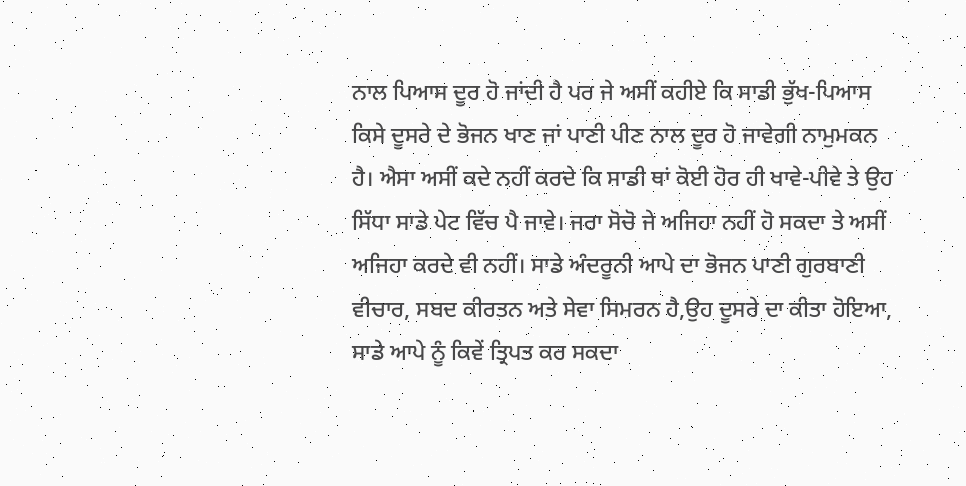ਨਾਲ ਪਿਆਸ ਦੂਰ ਹੋ ਜਾਂਦੀ ਹੈ ਪਰ ਜੇ ਅਸੀਂ ਕਹੀਏ ਕਿ ਸਾਡੀ ਭੁੱਖ-ਪਿਆਸ ਕਿਸੇ ਦੂਸਰੇ ਦੇ ਭੋਜਨ ਖਾਣ ਜਾਂ ਪਾਣੀ ਪੀਣ ਨਾਲ ਦੂਰ ਹੋ ਜਾਵੇਗੀ ਨਾਮੁਮਕਨ ਹੈ। ਐਸਾ ਅਸੀਂ ਕਦੇ ਨਹੀਂ ਕਰਦੇ ਕਿ ਸਾਡੀ ਥਾਂ ਕੋਈ ਹੋਰ ਹੀ ਖਾਵੇ-ਪੀਵੇ ਤੇ ਉਹ ਸਿੱਧਾ ਸਾਡੇ ਪੇਟ ਵਿੱਚ ਪੈ ਜਾਵੇ। ਜਰਾ ਸੋਚੋ ਜੇ ਅਜਿਹਾ ਨਹੀਂ ਹੋ ਸਕਦਾ ਤੇ ਅਸੀਂ ਅਜਿਹਾ ਕਰਦੇ ਵੀ ਨਹੀਂ। ਸਾਡੇ ਅੰਦਰੂਨੀ ਆਪੇ ਦਾ ਭੋਜਨ ਪਾਣੀ ਗੁਰਬਾਣੀ ਵੀਚਾਰ, ਸਬਦ ਕੀਰਤਨ ਅਤੇ ਸੇਵਾ ਸਿਮਰਨ ਹੈ,ਉਹ ਦੂਸਰੇ ਦਾ ਕੀਤਾ ਹੋਇਆ, ਸਾਡੇ ਆਪੇ ਨੂੰ ਕਿਵੇਂ ਤ੍ਰਿਪਤ ਕਰ ਸਕਦਾ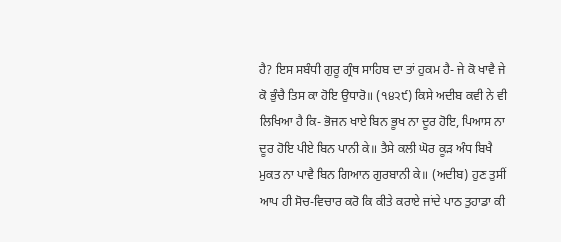ਹੈ? ਇਸ ਸਬੰਧੀ ਗੁਰੂ ਗ੍ਰੰਥ ਸਾਹਿਬ ਦਾ ਤਾਂ ਹੁਕਮ ਹੈ- ਜੇ ਕੋ ਖਾਵੈ ਜੇ ਕੋ ਭੁੰਚੈ ਤਿਸ ਕਾ ਹੋਇ ਉਧਾਰੋ॥ (੧੪੨੯) ਕਿਸੇ ਅਦੀਬ ਕਵੀ ਨੇ ਵੀ ਲਿਖਿਆ ਹੈ ਕਿ- ਭੋਜਨ ਖਾਏ ਬਿਨ ਭੂਖ ਨਾ ਦੂਰ ਹੋਇ, ਪਿਆਸ ਨਾ ਦੂਰ ਹੋਇ ਪੀਏ ਬਿਨ ਪਾਨੀ ਕੇ॥ ਤੈਸੇ ਕਲੀ ਘੋਰ ਕੂੜ ਅੰਧ ਬਿਖੈ ਮੁਕਤ ਨਾ ਪਾਵੈ ਬਿਨ ਗਿਆਨ ਗੁਰਬਾਨੀ ਕੇ॥ (ਅਦੀਬ) ਹੁਣ ਤੁਸੀਂ ਆਪ ਹੀ ਸੋਚ-ਵਿਚਾਰ ਕਰੋ ਕਿ ਕੀਤੇ ਕਰਾਏ ਜਾਂਦੇ ਪਾਠ ਤੁਹਾਡਾ ਕੀ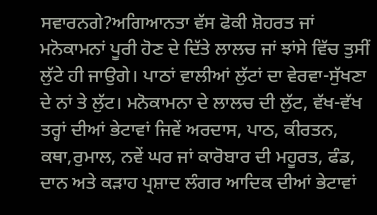ਸਵਾਰਨਗੇ?ਅਗਿਆਨਤਾ ਵੱਸ ਫੋਕੀ ਸ਼ੋਹਰਤ ਜਾਂ ਮਨੋਕਾਮਨਾਂ ਪੂਰੀ ਹੋਣ ਦੇ ਦਿੱਤੇ ਲਾਲਚ ਜਾਂ ਝਾਂਸੇ ਵਿੱਚ ਤੁਸੀਂ ਲੁੱਟੇ ਹੀ ਜਾਉਗੇ। ਪਾਠਾਂ ਵਾਲੀਆਂ ਲੁੱਟਾਂ ਦਾ ਵੇਰਵਾ-ਸੁੱਖਣਾ ਦੇ ਨਾਂ ਤੇ ਲੁੱਟ। ਮਨੋਕਾਮਨਾ ਦੇ ਲਾਲਚ ਦੀ ਲੁੱਟ, ਵੱਖ-ਵੱਖ ਤਰ੍ਹਾਂ ਦੀਆਂ ਭੇਟਾਵਾਂ ਜਿਵੇਂ ਅਰਦਾਸ, ਪਾਠ, ਕੀਰਤਨ, ਕਥਾ,ਰੁਮਾਲ, ਨਵੇਂ ਘਰ ਜਾਂ ਕਾਰੋਬਾਰ ਦੀ ਮਹੂਰਤ, ਫੰਡ, ਦਾਨ ਅਤੇ ਕੜਾਹ ਪ੍ਰਸ਼ਾਦ ਲੰਗਰ ਆਦਿਕ ਦੀਆਂ ਭੇਟਾਵਾਂ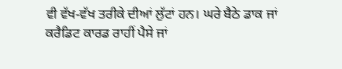ਵੀ ਵੱਖ-ਵੱਖ ਤਰੀਕੇ ਦੀਆਂ ਲੁੱਟਾਂ ਹਨ। ਘਰੇ ਬੈਠੇ ਡਾਕ ਜਾਂ ਕਰੈਡਿਟ ਕਾਰਡ ਰਾਹੀਂ ਪੈਸੇ ਜਾਂ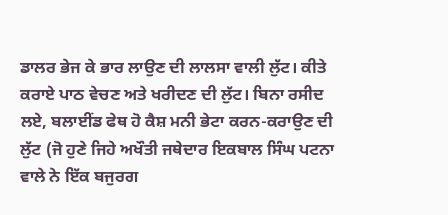ਡਾਲਰ ਭੇਜ ਕੇ ਭਾਰ ਲਾਉਣ ਦੀ ਲਾਲਸਾ ਵਾਲੀ ਲੁੱਟ। ਕੀਤੇ ਕਰਾਏ ਪਾਠ ਵੇਚਣ ਅਤੇ ਖਰੀਦਣ ਦੀ ਲੁੱਟ। ਬਿਨਾ ਰਸੀਦ ਲਏ, ਬਲਾਈਂਡ ਫੇਥ ਹੋ ਕੈਸ਼ ਮਨੀ ਭੇਟਾ ਕਰਨ-ਕਰਾਉਣ ਦੀ ਲੁੱਟ (ਜੋ ਹੁਣੇ ਜਿਹੇ ਅਖੌਤੀ ਜਥੇਦਾਰ ਇਕਬਾਲ ਸਿੰਘ ਪਟਨਾ ਵਾਲੇ ਨੇ ਇੱਕ ਬਜੁਰਗ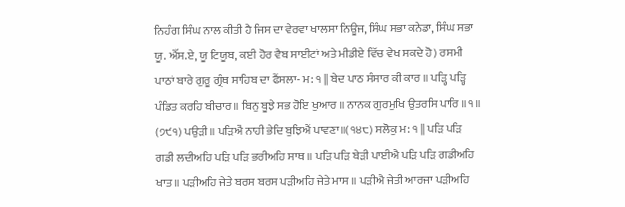ਨਿਹੰਗ ਸਿੰਘ ਨਾਲ ਕੀਤੀ ਹੈ ਜਿਸ ਦਾ ਵੇਰਵਾ ਖਾਲਸਾ ਨਿਊਜ, ਸਿੰਘ ਸਭਾ ਕਨੇਡਾ, ਸਿੰਘ ਸਭਾ ਯੂ. ਐੱਸ.ਏ, ਯੂ ਟਿਯੂਬ, ਕਈ ਹੋਰ ਵੈਬ ਸਾਈਟਾਂ ਅਤੇ ਮੀਡੀਏ ਵਿੱਚ ਵੇਖ ਸਕਦੇ ਹੋ) ਰਸਮੀ ਪਾਠਾਂ ਬਾਰੇ ਗੁਰੂ ਗ੍ਰੰਥ ਸਾਹਿਬ ਦਾ ਫੈਂਸਲਾ- ਮ: ੧ || ਬੇਦ ਪਾਠ ਸੰਸਾਰ ਕੀ ਕਾਰ ॥ ਪੜ੍ਹਿ ਪੜ੍ਹਿ ਪੰਡਿਤ ਕਰਹਿ ਬੀਚਾਰ॥ ਬਿਨੁ ਬੂਝੇ ਸਭ ਹੋਇ ਖੁਆਰ ॥ ਨਾਨਕ ਗੁਰਮੁਖਿ ਉਤਰਸਿ ਪਾਰਿ ॥੧॥ (੭੯੧) ਪਉੜੀ॥ ਪੜਿਐਂ ਨਾਹੀ ਭੇਦਿ ਬੁਝਿਐਂ ਪਾਵਣਾ॥(੧੪੮) ਸਲੋਕੁ ਮ: ੧ || ਪੜਿ ਪੜਿ ਗਡੀ ਲਦੀਅਹਿ ਪੜਿ ਪੜਿ ਭਰੀਅਹਿ ਸਾਥ ॥ ਪੜਿ ਪੜਿ ਬੇੜੀ ਪਾਈਐ ਪੜਿ ਪੜਿ ਗਡੀਅਹਿ ਖਾਤ ॥ ਪੜੀਅਹਿ ਜੇਤੇ ਬਰਸ ਬਰਸ ਪੜੀਅਹਿ ਜੇਤੇ ਮਾਸ ॥ ਪੜੀਐ ਜੇਤੀ ਆਰਜਾ ਪੜੀਅਹਿ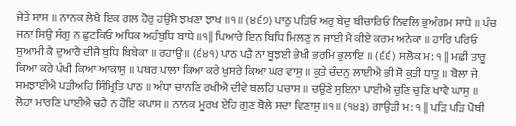ਜੇਤੇ ਸਾਸ ॥ ਨਾਨਕ ਲੇਖੈ ਇਕ ਗਲ ਹੋਰੁ ਹਉਮੈ ਝਖਣਾ ਝਾਖ ॥੧॥ (੪੬੭) ਪਾਠੁ ਪੜਿਓ ਅਰੁ ਬੇਦੁ ਬੀਚਾਰਿਓ ਨਿਵਲਿ ਭੁਅੰਗਮ ਸਾਧੇ ॥ ਪੰਚ ਜਨਾ ਸਿਉ ਸੰਗੁ ਨ ਛੁਟਕਿਓ ਅਧਿਕ ਅਹੰਬੁਧਿ ਬਾਧੇ ॥੧|| ਪਿਆਰੇ ਇਨ ਬਿਧਿ ਮਿਲਣੁ ਨ ਜਾਈ ਮੈ ਕੀਏ ਕਰਮ ਅਨੇਕਾ ॥ ਹਾਰਿ ਪਰਿਓ ਸੁਆਮੀ ਕੈ ਦੁਆਰੈ ਦੀਜੈ ਬੁਧਿ ਬਿਬੇਕਾ ॥ ਰਹਾਉ ॥ (੬੪੧) ਪਾਠ ਪੜੈ ਨਾ ਬੂਝਈ ਭੇਖੀ ਭਰਮਿ ਭੁਲਾਇ ॥ (੬੬) ਸਲੋਕ ਮ: ੧ || ਮਛੀ ਤਾਰੂ ਕਿਆ ਕਰੇ ਪੰਖੀ ਕਿਆ ਆਕਾਸੁ ॥ ਪਥਰ ਪਾਲਾ ਕਿਆ ਕਰੇ ਖੁਸਰੇ ਕਿਆ ਘਰ ਵਾਸੁ ॥ ਕੁਤੇ ਚੰਦਨੁ ਲਾਈਐ ਭੀ ਸੋ ਕੁਤੀ ਧਾਤੁ ॥ ਬੋਲਾ ਜੇ ਸਮਝਾਈਐ ਪੜੀਅਹਿ ਸਿੰਮ੍ਰਿਤਿ ਪਾਠ ॥ ਅੰਧਾ ਚਾਨਣਿ ਰਖੀਐ ਦੀਵੇ ਬਲਹਿ ਪਚਾਸ ॥ ਚਉਣੇ ਸੁਇਨਾ ਪਾਈਐ ਚੁਣਿ ਚੁਣਿ ਖਾਵੈ ਘਾਸੁ ॥ ਲੋਹਾ ਮਾਰਣਿ ਪਾਈਐ ਢਹੈ ਨ ਹੋਇ ਕਪਾਸ ॥ ਨਾਨਕ ਮੂਰਖ ਏਹਿ ਗੁਣ ਬੋਲੇ ਸਦਾ ਵਿਣਾਸੁ ॥੧॥ (੧੪੩) ਗਾਉੜੀ ਮ: ੧ || ਪੜਿ ਪੜਿ ਪੋਥੀ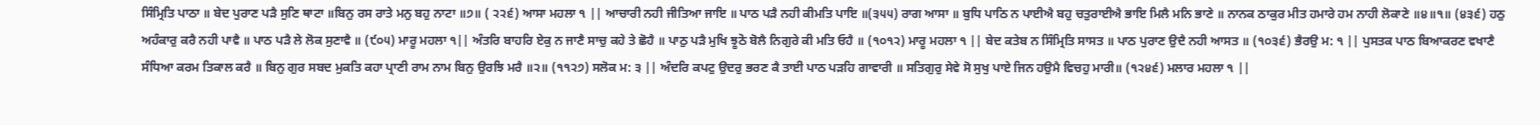ਸਿੰਮ੍ਰਿਤਿ ਪਾਠਾ ॥ ਬੇਦ ਪੁਰਾਣ ਪੜੈ ਸੁਣਿ ਥਾਟਾ ॥ਬਿਨੁ ਰਸ ਰਾਤੇ ਮਨੁ ਬਹੁ ਨਾਟਾ ॥੭॥ ( ੨੨੬) ਆਸਾ ਮਹਲਾ ੧ || ਆਚਾਰੀ ਨਹੀ ਜੀਤਿਆ ਜਾਇ ॥ ਪਾਠ ਪੜੈ ਨਹੀ ਕੀਮਤਿ ਪਾਇ ॥(੩੫੫) ਰਾਗ ਆਸਾ ॥ ਬੁਧਿ ਪਾਠਿ ਨ ਪਾਈਐ ਬਹੁ ਚਤੁਰਾਈਐ ਭਾਇ ਮਿਲੈ ਮਨਿ ਭਾਣੇ ॥ ਨਾਨਕ ਠਾਕੁਰ ਮੀਤ ਹਮਾਰੇ ਹਮ ਨਾਹੀ ਲੋਕਾਣੇ ॥੪॥੧॥ (੪੩੬) ਹਠੁ ਅਹੰਕਾਰੁ ਕਰੈ ਨਹੀ ਪਾਵੈ ॥ ਪਾਠ ਪੜੈ ਲੇ ਲੋਕ ਸੁਣਾਵੈ ॥ (੯੦੫) ਮਾਰੂ ਮਹਲਾ ੧|| ਅੰਤਰਿ ਬਾਹਰਿ ਏਕੁ ਨ ਜਾਣੈ ਸਾਚੁ ਕਹੇ ਤੇ ਛੋਹੈ ॥ ਪਾਠੁ ਪੜੈ ਮੁਖਿ ਝੂਠੋ ਬੋਲੈ ਨਿਗੁਰੇ ਕੀ ਮਤਿ ਓਹੈ ॥ (੧੦੧੨) ਮਾਰੂ ਮਹਲਾ ੧ || ਬੇਦ ਕਤੇਬ ਨ ਸਿੰਮ੍ਰਿਤਿ ਸਾਸਤ ॥ ਪਾਠ ਪੁਰਾਣ ਉਦੈ ਨਹੀ ਆਸਤ ॥ (੧੦੩੬) ਭੈਰਉ ਮ: ੧ || ਪੁਸਤਕ ਪਾਠ ਬਿਆਕਰਣ ਵਖਾਣੈ ਸੰਧਿਆ ਕਰਮ ਤਿਕਾਲ ਕਰੈ ॥ ਬਿਨੁ ਗੁਰ ਸਬਦ ਮੁਕਤਿ ਕਹਾ ਪ੍ਰਾਣੀ ਰਾਮ ਨਾਮ ਬਿਨੁ ਉਰਝਿ ਮਰੈ ॥੨॥ (੧੧੨੭) ਸਲੋਕ ਮ: ੩ || ਅੰਦਰਿ ਕਪਟੁ ਉਦਰੁ ਭਰਣ ਕੈ ਤਾਈ ਪਾਠ ਪੜਹਿ ਗਾਵਾਰੀ ॥ ਸਤਿਗੁਰੁ ਸੇਵੇ ਸੋ ਸੁਖੁ ਪਾਏ ਜਿਨ ਹਉਮੈ ਵਿਚਹੁ ਮਾਰੀ॥ (੧੨੪੬) ਮਲਾਰ ਮਹਲਾ ੧ ||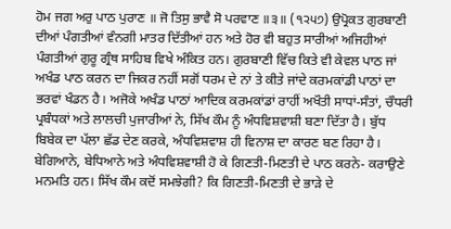ਹੋਮ ਜਗ ਅਰੁ ਪਾਠ ਪੁਰਾਣ ॥ ਜੋ ਤਿਸੁ ਭਾਵੈ ਸੋ ਪਰਵਾਣ ॥੩॥ (੧੨੫੭) ਉਪ੍ਰੋਕਤ ਗੁਰਬਾਣੀ ਦੀਆਂ ਪੰਗਤੀਆਂ ਵੰਨਗੀ ਮਾਤਰ ਦਿੱਤੀਆਂ ਹਨ ਅਤੇ ਹੋਰ ਵੀ ਬਹੁਤ ਸਾਰੀਆਂ ਅਜਿਹੀਆਂ ਪੰਗਤੀਆਂ ਗੁਰੂ ਗ੍ਰੰਥ ਸਾਹਿਬ ਵਿਖੇ ਅੰਕਿਤ ਹਨ। ਗੁਰਬਾਣੀ ਵਿੱਚ ਕਿਤੇ ਵੀ ਕੇਵਲ ਪਾਠ ਜਾਂ ਅਖੰਡ ਪਾਠ ਕਰਨ ਦਾ ਜਿਕਰ ਨਹੀਂ ਸਗੋਂ ਧਰਮ ਦੇ ਨਾਂ ਤੇ ਕੀਤੇ ਜਾਂਦੇ ਕਰਮਕਾਂਡੀ ਪਾਠਾਂ ਦਾ ਭਰਵਾਂ ਖੰਡਨ ਹੈ। ਅਜੋਕੇ ਅਖੰਡ ਪਾਠਾਂ ਆਦਿਕ ਕਰਮਕਾਂਡਾਂ ਰਾਹੀਂ ਅਖੌਤੀ ਸਾਧਾਂ-ਸੰਤਾਂ, ਚੌਧਰੀ ਪ੍ਰਬੰਧਕਾਂ ਅਤੇ ਲਾਲਚੀ ਪੁਜਾਰੀਆਂ ਨੇ, ਸਿੱਖ ਕੌਮ ਨੂੰ ਅੰਧਵਿਸ਼ਵਾਸ਼ੀ ਬਣਾ ਦਿੱਤਾ ਹੈ। ਬੁੱਧ ਬਿਬੇਕ ਦਾ ਪੱਲਾ ਛੱਡ ਦੇਣ ਕਰਕੇ, ਅੰਧਵਿਸ਼ਵਾਸ਼ ਹੀ ਵਿਨਾਸ਼ ਦਾ ਕਾਰਣ ਬਣ ਰਿਹਾ ਹੈ। ਬੇਗਿਆਨੇ, ਬੇਧਿਆਨੇ ਅਤੇ ਅੰਧਵਿਸ਼ਵਾਸ਼ੀ ਹੋ ਕੇ ਗਿਣਤੀ-ਮਿਣਤੀ ਦੇ ਪਾਠ ਕਰਨੇ- ਕਰਾਉਣੇ ਮਨਮਤਿ ਹਨ। ਸਿੱਖ ਕੌਮ ਕਦੋਂ ਸਮਝੇਗੀ? ਕਿ ਗਿਣਤੀ-ਮਿਣਤੀ ਦੇ ਭਾੜੇ ਦੇ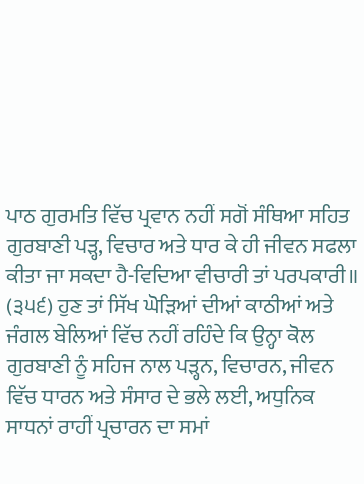ਪਾਠ ਗੁਰਮਤਿ ਵਿੱਚ ਪ੍ਰਵਾਨ ਨਹੀਂ ਸਗੋਂ ਸੰਥਿਆ ਸਹਿਤ ਗੁਰਬਾਣੀ ਪੜ੍ਹ, ਵਿਚਾਰ ਅਤੇ ਧਾਰ ਕੇ ਹੀ ਜੀਵਨ ਸਫਲਾ ਕੀਤਾ ਜਾ ਸਕਦਾ ਹੈ-ਵਿਦਿਆ ਵੀਚਾਰੀ ਤਾਂ ਪਰਪਕਾਰੀ॥ (੩੫੬) ਹੁਣ ਤਾਂ ਸਿੱਖ ਘੋੜਿਆਂ ਦੀਆਂ ਕਾਠੀਆਂ ਅਤੇ ਜੰਗਲ ਬੇਲਿਆਂ ਵਿੱਚ ਨਹੀਂ ਰਹਿੰਦੇ ਕਿ ਉਨ੍ਹਾ ਕੋਲ ਗੁਰਬਾਣੀ ਨੂੰ ਸਹਿਜ ਨਾਲ ਪੜ੍ਹਨ, ਵਿਚਾਰਨ, ਜੀਵਨ ਵਿੱਚ ਧਾਰਨ ਅਤੇ ਸੰਸਾਰ ਦੇ ਭਲੇ ਲਈ, ਅਧੁਨਿਕ ਸਾਧਨਾਂ ਰਾਹੀਂ ਪ੍ਰਚਾਰਨ ਦਾ ਸਮਾਂ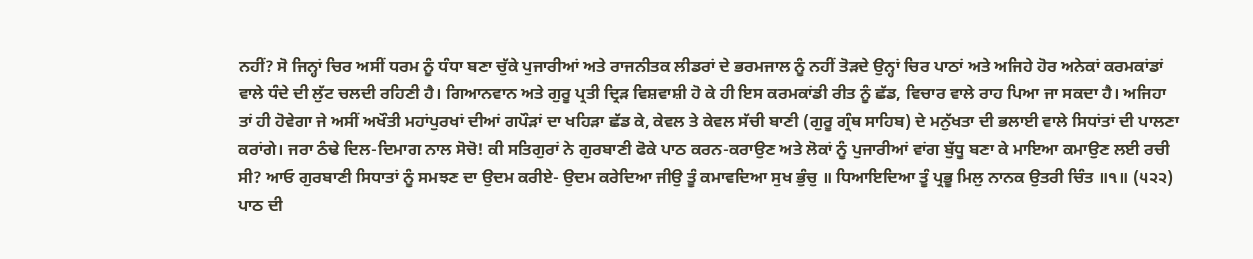ਨਹੀਂ? ਸੋ ਜਿਨ੍ਹਾਂ ਚਿਰ ਅਸੀਂ ਧਰਮ ਨੂੰ ਧੰਧਾ ਬਣਾ ਚੁੱਕੇ ਪੁਜਾਰੀਆਂ ਅਤੇ ਰਾਜਨੀਤਕ ਲੀਡਰਾਂ ਦੇ ਭਰਮਜਾਲ ਨੂੰ ਨਹੀਂ ਤੋੜਦੇ ਉਨ੍ਹਾਂ ਚਿਰ ਪਾਠਾਂ ਅਤੇ ਅਜਿਹੇ ਹੋਰ ਅਨੇਕਾਂ ਕਰਮਕਾਂਡਾਂ ਵਾਲੇ ਧੰਦੇ ਦੀ ਲੁੱਟ ਚਲਦੀ ਰਹਿਣੀ ਹੈ। ਗਿਆਨਵਾਨ ਅਤੇ ਗੁਰੂ ਪ੍ਰਤੀ ਦ੍ਰਿੜ ਵਿਸ਼ਵਾਸ਼ੀ ਹੋ ਕੇ ਹੀ ਇਸ ਕਰਮਕਾਂਡੀ ਰੀਤ ਨੂੰ ਛੱਡ, ਵਿਚਾਰ ਵਾਲੇ ਰਾਹ ਪਿਆ ਜਾ ਸਕਦਾ ਹੈ। ਅਜਿਹਾ ਤਾਂ ਹੀ ਹੋਵੇਗਾ ਜੇ ਅਸੀਂ ਅਖੌਤੀ ਮਹਾਂਪੁਰਖਾਂ ਦੀਆਂ ਗਪੌੜਾਂ ਦਾ ਖਹਿੜਾ ਛੱਡ ਕੇ, ਕੇਵਲ ਤੇ ਕੇਵਲ ਸੱਚੀ ਬਾਣੀ (ਗੁਰੂ ਗ੍ਰੰਥ ਸਾਹਿਬ) ਦੇ ਮਨੁੱਖਤਾ ਦੀ ਭਲਾਈ ਵਾਲੇ ਸਿਧਾਂਤਾਂ ਦੀ ਪਾਲਣਾ ਕਰਾਂਗੇ। ਜਰਾ ਠੰਢੇ ਦਿਲ-ਦਿਮਾਗ ਨਾਲ ਸੋਚੋ! ਕੀ ਸਤਿਗੁਰਾਂ ਨੇ ਗੁਰਬਾਣੀ ਫੋਕੇ ਪਾਠ ਕਰਨ-ਕਰਾਉਣ ਅਤੇ ਲੋਕਾਂ ਨੂੰ ਪੁਜਾਰੀਆਂ ਵਾਂਗ ਬੁੱਧੂ ਬਣਾ ਕੇ ਮਾਇਆ ਕਮਾਉਣ ਲਈ ਰਚੀ ਸੀ? ਆਓ ਗੁਰਬਾਣੀ ਸਿਧਾਤਾਂ ਨੂੰ ਸਮਝਣ ਦਾ ਉਦਮ ਕਰੀਏ- ਉਦਮ ਕਰੇਦਿਆ ਜੀਉ ਤੂੰ ਕਮਾਵਦਿਆ ਸੁਖ ਭੁੰਚੁ ॥ ਧਿਆਇਦਿਆ ਤੂੰ ਪ੍ਰਭੂ ਮਿਲੁ ਨਾਨਕ ਉਤਰੀ ਚਿੰਤ ॥੧॥ (੫੨੨) ਪਾਠ ਦੀ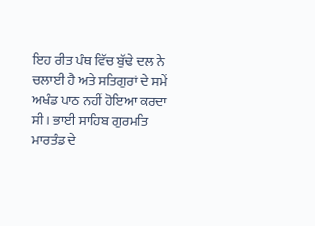ਇਹ ਰੀਤ ਪੰਥ ਵਿੱਚ ਬੁੱਢੇ ਦਲ ਨੇ ਚਲਾਈ ਹੈ ਅਤੇ ਸਤਿਗੁਰਾਂ ਦੇ ਸਮੇਂ ਅਖੰਡ ਪਾਠ ਨਹੀਂ ਹੋਇਆ ਕਰਦਾ ਸੀ। ਭਾਈ ਸਾਹਿਬ ਗੁਰਮਤਿ ਮਾਰਤੰਡ ਦੇ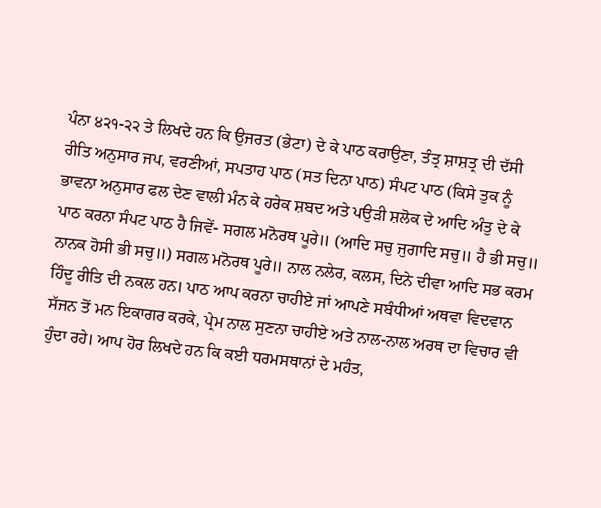ਪੰਨਾ ੪੨੧-੨੨ ਤੇ ਲਿਖਦੇ ਹਨ ਕਿ ਉਜਰਤ (ਭੇਟਾ) ਦੇ ਕੇ ਪਾਠ ਕਰਾਉਣਾ, ਤੰਤ੍ਰ ਸ਼ਾਸ਼ਤ੍ਰ ਦੀ ਦੱਸੀ ਰੀਤਿ ਅਨੁਸਾਰ ਜਪ, ਵਰਣੀਆਂ, ਸਪਤਾਹ ਪਾਠ (ਸਤ ਦਿਨਾ ਪਾਠ) ਸੰਪਟ ਪਾਠ (ਕਿਸੇ ਤੁਕ ਨੂੰ ਭਾਵਨਾ ਅਨੁਸਾਰ ਫਲ ਦੇਣ ਵਾਲੀ ਮੰਨ ਕੇ ਹਰੇਕ ਸ਼ਬਦ ਅਤੇ ਪਉੜੀ ਸ਼ਲੋਕ ਦੇ ਆਦਿ ਅੰਤੁ ਦੇ ਕੇ ਪਾਠ ਕਰਨਾ ਸੰਪਟ ਪਾਠ ਹੈ ਜਿਵੇਂ- ਸਗਲ ਮਨੋਰਥ ਪੂਰੇ॥ (ਆਦਿ ਸਚੁ ਜੁਗਾਦਿ ਸਚੁ॥ ਹੈ ਭੀ ਸਚੁ॥ ਨਾਨਕ ਹੋਸੀ ਭੀ ਸਚੁ॥) ਸਗਲ ਮਨੋਰਥ ਪੂਰੇ॥ ਨਾਲ ਨਲੇਰ, ਕਲਸ, ਦਿਨੇ ਦੀਵਾ ਆਦਿ ਸਭ ਕਰਮ ਹਿੰਦੂ ਰੀਤਿ ਦੀ ਨਕਲ ਹਨ। ਪਾਠ ਆਪ ਕਰਨਾ ਚਾਹੀਏ ਜਾਂ ਆਪਣੇ ਸਬੰਧੀਆਂ ਅਥਵਾ ਵਿਦਵਾਨ ਸੱਜਨ ਤੋਂ ਮਨ ਇਕਾਗਰ ਕਰਕੇ, ਪ੍ਰੇਮ ਨਾਲ ਸੁਣਨਾ ਚਾਹੀਏ ਅਤੇ ਨਾਲ-ਨਾਲ ਅਰਥ ਦਾ ਵਿਚਾਰ ਵੀ ਹੁੰਦਾ ਰਹੇ। ਆਪ ਹੋਰ ਲਿਖਦੇ ਹਨ ਕਿ ਕਈ ਧਰਮਸਥਾਨਾਂ ਦੇ ਮਹੰਤ,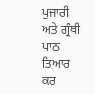ਪੁਜਾਰੀ ਅਤੇ ਗ੍ਰੰਥੀ ਪਾਠ ਤਿਆਰ ਕਰ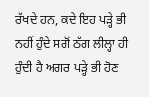ਰੱਖਦੇ ਹਨ, ਕਦੇ ਇਹ ਪੜ੍ਹੇ ਭੀ ਨਹੀਂ ਹੁੰਦੇ ਸਗੋਂ ਠੱਗ ਲੀਲ੍ਹਾ ਹੀ ਹੁੰਦੀ ਹੈ ਅਗਰ ਪੜ੍ਹੇ ਭੀ ਹੋਣ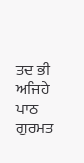ਤਦ ਭੀ ਅਜਿਹੇ ਪਾਠ ਗੁਰਮਤ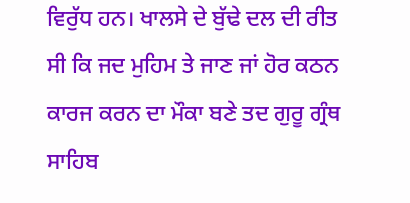ਵਿਰੁੱਧ ਹਨ। ਖਾਲਸੇ ਦੇ ਬੁੱਢੇ ਦਲ ਦੀ ਰੀਤ ਸੀ ਕਿ ਜਦ ਮੁਹਿਮ ਤੇ ਜਾਣ ਜਾਂ ਹੋਰ ਕਠਨ ਕਾਰਜ ਕਰਨ ਦਾ ਮੌਕਾ ਬਣੇ ਤਦ ਗੁਰੂ ਗ੍ਰੰਥ ਸਾਹਿਬ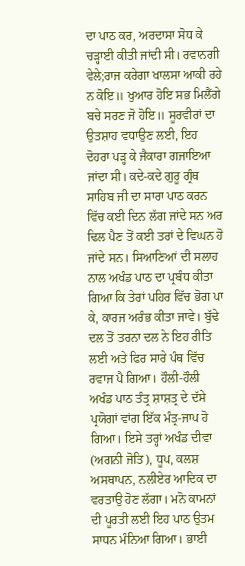ਦਾ ਪਾਠ ਕਰ, ਅਰਦਾਸਾ ਸੋਧ ਕੇ ਚੜ੍ਹਾਈ ਕੀਤੀ ਜਾਂਦੀ ਸੀ। ਰਵਾਨਗੀ ਵੇਲੇ;ਰਾਜ ਕਰੇਗਾ ਖਾਲਸਾ ਆਕੀ ਰਹੇ ਨ ਕੋਇ॥ ਖੁਆਰ ਹੋਇ ਸਭ ਮਿਲੈਂਗੇ ਬਚੇ ਸਰਣ ਜੋ ਹੋਇ॥ ਸੂਰਵੀਰਾਂ ਦਾ ਉਤਸ਼ਾਹ ਵਧਾਉਣ ਲਈ, ਇਹ ਦੋਹਰਾ ਪੜ੍ਹ ਕੇ ਜੈਕਾਰਾ ਗਜਾਇਆ ਜਾਂਦਾ ਸੀ। ਕਦੇ-ਕਦੇ ਗੁਰੂ ਗ੍ਰੰਥ ਸਾਹਿਬ ਜੀ ਦਾ ਸਾਰਾ ਪਾਠ ਕਰਨ ਵਿੱਚ ਕਈ ਦਿਨ ਲੱਗ ਜਾਂਦੇ ਸਨ ਅਰ ਢਿਲ ਪੈਣ ਤੋਂ ਕਈ ਤਰਾਂ ਦੇ ਵਿਘਨ ਹੋ ਜਾਂਦੇ ਸਨ। ਸਿਆਣਿਆਂ ਦੀ ਸਲਾਹ ਨਾਲ ਅਖੰਡ ਪਾਠ ਦਾ ਪ੍ਰਬੰਧ ਕੀਤਾ ਗਿਆ ਕਿ ਤੇਰਾਂ ਪਹਿਰ ਵਿੱਚ ਭੋਗ ਪਾ ਕੇ, ਕਾਰਜ ਅਰੰਭ ਕੀਤਾ ਜਾਵੇ। ਬੁੱਢੇ ਦਲ ਤੋਂ ਤਰਨਾ ਦਲ ਨੇ ਇਹ ਰੀਤਿ ਲਈ ਅਤੇ ਫਿਰ ਸਾਰੇ ਪੰਥ ਵਿੱਚ ਰਵਾਜ ਪੈ ਗਿਆ। ਹੌਲੀ-ਹੌਲੀ ਅਖੰਡ ਪਾਠ ਤੰਤ੍ਰ ਸ਼ਾਸ਼ਤ੍ਰ ਦੇ ਦੱਸੇ ਪ੍ਰਯੋਗਾਂ ਵਾਂਗ ਇੱਕ ਮੰਤ੍ਰ-ਜਾਪ ਹੋ ਗਿਆ। ਇਸੇ ਤਰ੍ਹਾਂ ਅਖੰਡ ਦੀਵਾ (ਅਗਨੀ ਜੋਤਿ), ਧੂਪ, ਕਲਸ਼ ਅਸਥਾਪਨ, ਨਲੀਏਰ ਆਦਿਕ ਦਾ ਵਰਤਾਉ ਹੋਣ ਲੱਗਾ। ਮਨੋ ਕਾਮਨਾਂ ਦੀ ਪੂਰਤੀ ਲਈ ਇਹ ਪਾਠ ਉਤਮ ਸਾਧਨ ਮੰਨਿਆ ਗਿਆ। ਭਾਈ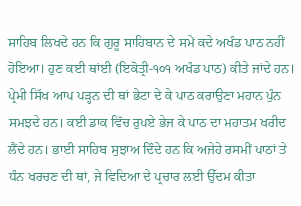ਸਾਹਿਬ ਲਿਖਦੇ ਹਨ ਕਿ ਗੁਰੂ ਸਾਹਿਬਾਨ ਦੇ ਸਮੇਂ ਕਦੇ ਅਖੰਡ ਪਾਠ ਨਹੀਂ ਹੋਇਆ। ਹੁਣ ਕਈ ਥਾਂਈ (ਇਕੋਤ੍ਰੀ-੧੦੧ ਅਖੰਡ ਪਾਠ) ਕੀਤੇ ਜਾਂਦੇ ਹਨ। ਪ੍ਰੇਮੀ ਸਿੱਖ ਆਪ ਪੜ੍ਹਨ ਦੀ ਥਾਂ ਭੇਟਾ ਦੇ ਕੇ ਪਾਠ ਕਰਾਉਣਾ ਮਹਾਨ ਪੁੰਨ ਸਮਝਦੇ ਹਨ। ਕਈ ਡਾਕ ਵਿੱਚ ਰੁਪਏ ਭੇਜ ਕੇ ਪਾਠ ਦਾ ਮਹਾਤਮ ਖਰੀਦ ਲੈਂਦੇ ਹਨ। ਭਾਈ ਸਾਹਿਬ ਸੁਝਾਅ ਦਿੰਦੇ ਹਨ ਕਿ ਅਜੇਹੇ ਰਸਮੀਂ ਪਾਠਾਂ ਤੇ ਧੰਨ ਖਰਚਣ ਦੀ ਥਾਂ, ਜੇ ਵਿਦਿਆ ਦੇ ਪ੍ਰਚਾਰ ਲਈ ਉੱਦਮ ਕੀਤਾ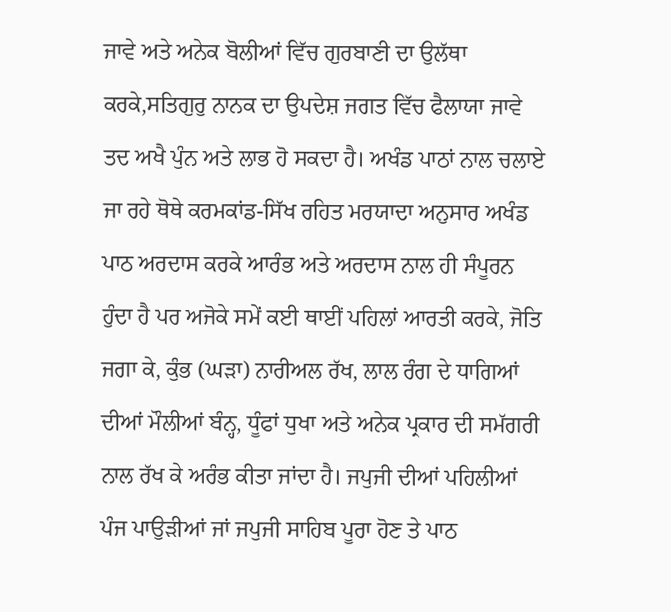ਜਾਵੇ ਅਤੇ ਅਨੇਕ ਬੋਲੀਆਂ ਵਿੱਚ ਗੁਰਬਾਣੀ ਦਾ ਉਲੱਥਾ ਕਰਕੇ,ਸਤਿਗੁਰੁ ਨਾਨਕ ਦਾ ਉਪਦੇਸ਼ ਜਗਤ ਵਿੱਚ ਫੈਲਾਯਾ ਜਾਵੇ ਤਦ ਅਖੈ ਪੁੰਨ ਅਤੇ ਲਾਭ ਹੋ ਸਕਦਾ ਹੈ। ਅਖੰਡ ਪਾਠਾਂ ਨਾਲ ਚਲਾਏ ਜਾ ਰਹੇ ਥੋਥੇ ਕਰਮਕਾਂਡ-ਸਿੱਖ ਰਹਿਤ ਮਰਯਾਦਾ ਅਨੁਸਾਰ ਅਖੰਡ ਪਾਠ ਅਰਦਾਸ ਕਰਕੇ ਆਰੰਭ ਅਤੇ ਅਰਦਾਸ ਨਾਲ ਹੀ ਸੰਪੂਰਨ ਹੁੰਦਾ ਹੈ ਪਰ ਅਜੋਕੇ ਸਮੇਂ ਕਈ ਥਾਈਂ ਪਹਿਲਾਂ ਆਰਤੀ ਕਰਕੇ, ਜੋਤਿ ਜਗਾ ਕੇ, ਕੁੰਭ (ਘੜਾ) ਨਾਰੀਅਲ ਰੱਖ, ਲਾਲ ਰੰਗ ਦੇ ਧਾਗਿਆਂ ਦੀਆਂ ਮੌਲੀਆਂ ਬੰਨ੍ਹ, ਧੂੰਫਾਂ ਧੁਖਾ ਅਤੇ ਅਨੇਕ ਪ੍ਰਕਾਰ ਦੀ ਸਮੱਗਰੀ ਨਾਲ ਰੱਖ ਕੇ ਅਰੰਭ ਕੀਤਾ ਜਾਂਦਾ ਹੈ। ਜਪੁਜੀ ਦੀਆਂ ਪਹਿਲੀਆਂ ਪੰਜ ਪਾਉੜੀਆਂ ਜਾਂ ਜਪੁਜੀ ਸਾਹਿਬ ਪੂਰਾ ਹੋਣ ਤੇ ਪਾਠ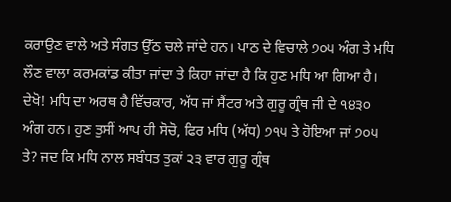ਕਰਾਉਣ ਵਾਲੇ ਅਤੇ ਸੰਗਤ ਉੱਠ ਚਲੇ ਜਾਂਦੇ ਹਨ। ਪਾਠ ਦੇ ਵਿਚਾਲੇ ੭੦੫ ਅੰਗ ਤੇ ਮਧਿ ਲੌਣ ਵਾਲਾ ਕਰਮਕਾਂਡ ਕੀਤਾ ਜਾਂਦਾ ਤੇ ਕਿਹਾ ਜਾਂਦਾ ਹੈ ਕਿ ਹੁਣ ਮਧਿ ਆ ਗਿਆ ਹੈ। ਦੇਖੋ! ਮਧਿ ਦਾ ਅਰਥ ਹੈ ਵਿੱਚਕਾਰ, ਅੱਧ ਜਾਂ ਸੈਂਟਰ ਅਤੇ ਗੁਰੂ ਗ੍ਰੰਥ ਜੀ ਦੇ ੧੪੩੦ ਅੰਗ ਹਨ। ਹੁਣ ਤੁਸੀਂ ਆਪ ਹੀ ਸੋਚੋ, ਫਿਰ ਮਧਿ (ਅੱਧ) ੭੧੫ ਤੇ ਹੋਇਆ ਜਾਂ ੭੦੫ ਤੇ? ਜਦ ਕਿ ਮਧਿ ਨਾਲ ਸਬੰਧਤ ਤੁਕਾਂ ੨੩ ਵਾਰ ਗੁਰੂ ਗ੍ਰੰਥ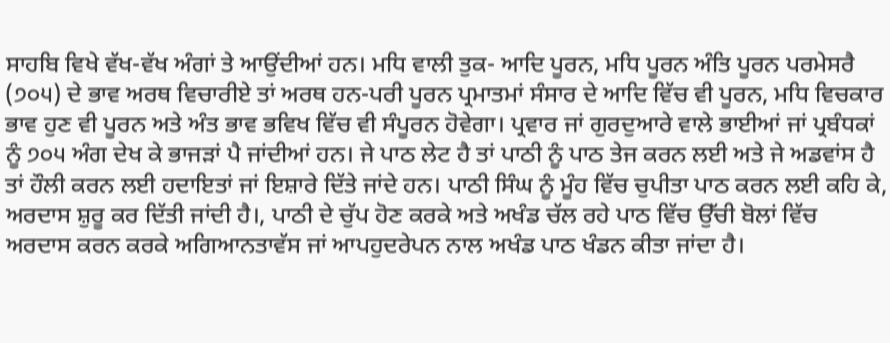ਸਾਹਬਿ ਵਿਖੇ ਵੱਖ-ਵੱਖ ਅੰਗਾਂ ਤੇ ਆਉਂਦੀਆਂ ਹਨ। ਮਧਿ ਵਾਲੀ ਤੁਕ- ਆਦਿ ਪੂਰਨ, ਮਧਿ ਪੂਰਨ ਅੰਤਿ ਪੂਰਨ ਪਰਮੇਸਰੈ (੭੦੫) ਦੇ ਭਾਵ ਅਰਥ ਵਿਚਾਰੀਏ ਤਾਂ ਅਰਥ ਹਨ-ਪਰੀ ਪੂਰਨ ਪ੍ਰਮਾਤਮਾਂ ਸੰਸਾਰ ਦੇ ਆਦਿ ਵਿੱਚ ਵੀ ਪੂਰਨ, ਮਧਿ ਵਿਚਕਾਰ ਭਾਵ ਹੁਣ ਵੀ ਪੂਰਨ ਅਤੇ ਅੰਤ ਭਾਵ ਭਵਿਖ ਵਿੱਚ ਵੀ ਸੰਪੂਰਨ ਹੋਵੇਗਾ। ਪ੍ਰਵਾਰ ਜਾਂ ਗੁਰਦੁਆਰੇ ਵਾਲੇ ਭਾਈਆਂ ਜਾਂ ਪ੍ਰਬੰਧਕਾਂ ਨੂੰ ੭੦੫ ਅੰਗ ਦੇਖ ਕੇ ਭਾਜੜਾਂ ਪੈ ਜਾਂਦੀਆਂ ਹਨ। ਜੇ ਪਾਠ ਲੇਟ ਹੈ ਤਾਂ ਪਾਠੀ ਨੂੰ ਪਾਠ ਤੇਜ ਕਰਨ ਲਈ ਅਤੇ ਜੇ ਅਡਵਾਂਸ ਹੈ ਤਾਂ ਹੌਲੀ ਕਰਨ ਲਈ ਹਦਾਇਤਾਂ ਜਾਂ ਇਸ਼ਾਰੇ ਦਿੱਤੇ ਜਾਂਦੇ ਹਨ। ਪਾਠੀ ਸਿੰਘ ਨੂੰ ਮੂੰਹ ਵਿੱਚ ਚੁਪੀਤਾ ਪਾਠ ਕਰਨ ਲਈ ਕਹਿ ਕੇ, ਅਰਦਾਸ ਸ਼ੁਰੂ ਕਰ ਦਿੱਤੀ ਜਾਂਦੀ ਹੈ।, ਪਾਠੀ ਦੇ ਚੁੱਪ ਹੋਣ ਕਰਕੇ ਅਤੇ ਅਖੰਡ ਚੱਲ ਰਹੇ ਪਾਠ ਵਿੱਚ ਉੱਚੀ ਬੋਲਾਂ ਵਿੱਚ ਅਰਦਾਸ ਕਰਨ ਕਰਕੇ ਅਗਿਆਨਤਾਵੱਸ ਜਾਂ ਆਪਹੁਦਰੇਪਨ ਨਾਲ ਅਖੰਡ ਪਾਠ ਖੰਡਨ ਕੀਤਾ ਜਾਂਦਾ ਹੈ।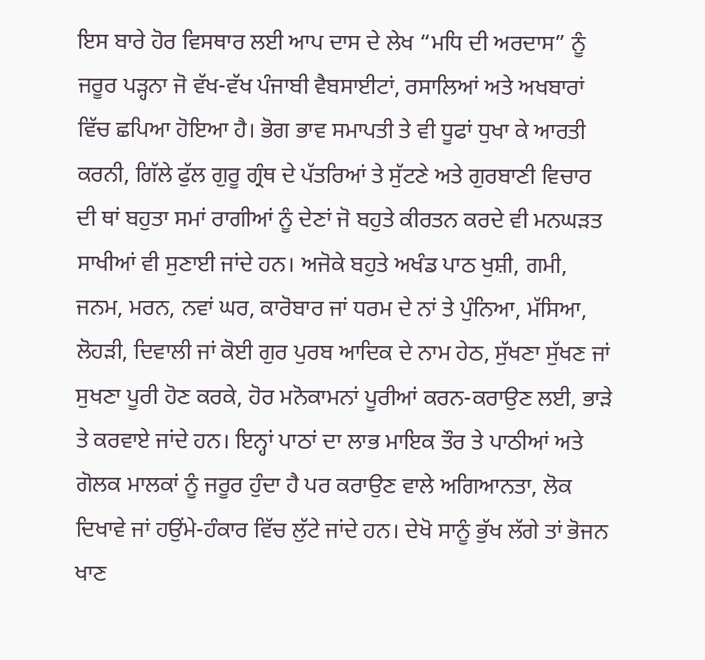ਇਸ ਬਾਰੇ ਹੋਰ ਵਿਸਥਾਰ ਲਈ ਆਪ ਦਾਸ ਦੇ ਲੇਖ “ਮਧਿ ਦੀ ਅਰਦਾਸ” ਨੂੰ ਜਰੂਰ ਪੜ੍ਹਨਾ ਜੋ ਵੱਖ-ਵੱਖ ਪੰਜਾਬੀ ਵੈਬਸਾਈਟਾਂ, ਰਸਾਲਿਆਂ ਅਤੇ ਅਖਬਾਰਾਂ ਵਿੱਚ ਛਪਿਆ ਹੋਇਆ ਹੈ। ਭੋਗ ਭਾਵ ਸਮਾਪਤੀ ਤੇ ਵੀ ਧੂਫਾਂ ਧੁਖਾ ਕੇ ਆਰਤੀ ਕਰਨੀ, ਗਿੱਲੇ ਫੁੱਲ ਗੁਰੂ ਗ੍ਰੰਥ ਦੇ ਪੱਤਰਿਆਂ ਤੇ ਸੁੱਟਣੇ ਅਤੇ ਗੁਰਬਾਣੀ ਵਿਚਾਰ ਦੀ ਥਾਂ ਬਹੁਤਾ ਸਮਾਂ ਰਾਗੀਆਂ ਨੂੰ ਦੇਣਾਂ ਜੋ ਬਹੁਤੇ ਕੀਰਤਨ ਕਰਦੇ ਵੀ ਮਨਘੜਤ ਸਾਖੀਆਂ ਵੀ ਸੁਣਾਈ ਜਾਂਦੇ ਹਨ। ਅਜੋਕੇ ਬਹੁਤੇ ਅਖੰਡ ਪਾਠ ਖੁਸ਼ੀ, ਗਮੀ, ਜਨਮ, ਮਰਨ, ਨਵਾਂ ਘਰ, ਕਾਰੋਬਾਰ ਜਾਂ ਧਰਮ ਦੇ ਨਾਂ ਤੇ ਪੁੰਨਿਆ, ਮੱਸਿਆ, ਲੋਹੜੀ, ਦਿਵਾਲੀ ਜਾਂ ਕੋਈ ਗੁਰ ਪੁਰਬ ਆਦਿਕ ਦੇ ਨਾਮ ਹੇਠ, ਸੁੱਖਣਾ ਸੁੱਖਣ ਜਾਂ ਸੁਖਣਾ ਪੂਰੀ ਹੋਣ ਕਰਕੇ, ਹੋਰ ਮਨੋਕਾਮਨਾਂ ਪੂਰੀਆਂ ਕਰਨ-ਕਰਾਉਣ ਲਈ, ਭਾੜੇ ਤੇ ਕਰਵਾਏ ਜਾਂਦੇ ਹਨ। ਇਨ੍ਹਾਂ ਪਾਠਾਂ ਦਾ ਲਾਭ ਮਾਇਕ ਤੌਰ ਤੇ ਪਾਠੀਆਂ ਅਤੇ ਗੋਲਕ ਮਾਲਕਾਂ ਨੂੰ ਜਰੂਰ ਹੁੰਦਾ ਹੈ ਪਰ ਕਰਾਉਣ ਵਾਲੇ ਅਗਿਆਨਤਾ, ਲੋਕ ਦਿਖਾਵੇ ਜਾਂ ਹਉਂਮੇ-ਹੰਕਾਰ ਵਿੱਚ ਲੁੱਟੇ ਜਾਂਦੇ ਹਨ। ਦੇਖੋ ਸਾਨੂੰ ਭੁੱਖ ਲੱਗੇ ਤਾਂ ਭੋਜਨ ਖਾਣ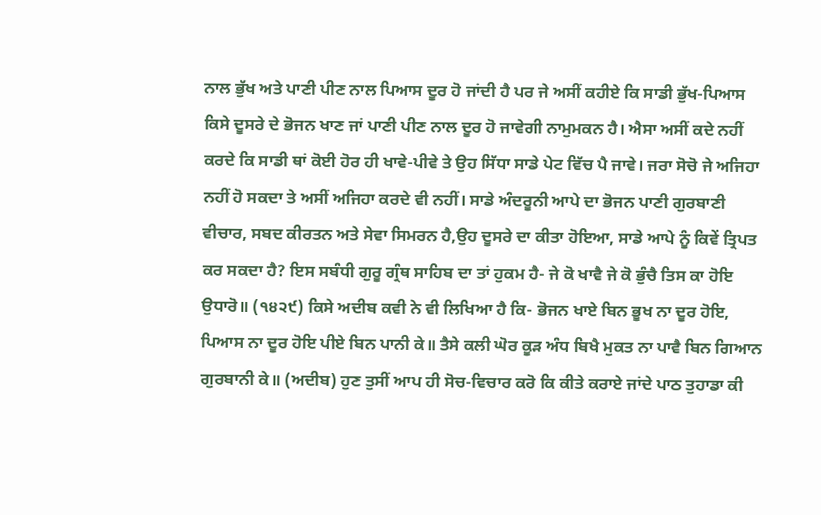ਨਾਲ ਭੁੱਖ ਅਤੇ ਪਾਣੀ ਪੀਣ ਨਾਲ ਪਿਆਸ ਦੂਰ ਹੋ ਜਾਂਦੀ ਹੈ ਪਰ ਜੇ ਅਸੀਂ ਕਹੀਏ ਕਿ ਸਾਡੀ ਭੁੱਖ-ਪਿਆਸ ਕਿਸੇ ਦੂਸਰੇ ਦੇ ਭੋਜਨ ਖਾਣ ਜਾਂ ਪਾਣੀ ਪੀਣ ਨਾਲ ਦੂਰ ਹੋ ਜਾਵੇਗੀ ਨਾਮੁਮਕਨ ਹੈ। ਐਸਾ ਅਸੀਂ ਕਦੇ ਨਹੀਂ ਕਰਦੇ ਕਿ ਸਾਡੀ ਥਾਂ ਕੋਈ ਹੋਰ ਹੀ ਖਾਵੇ-ਪੀਵੇ ਤੇ ਉਹ ਸਿੱਧਾ ਸਾਡੇ ਪੇਟ ਵਿੱਚ ਪੈ ਜਾਵੇ। ਜਰਾ ਸੋਚੋ ਜੇ ਅਜਿਹਾ ਨਹੀਂ ਹੋ ਸਕਦਾ ਤੇ ਅਸੀਂ ਅਜਿਹਾ ਕਰਦੇ ਵੀ ਨਹੀਂ। ਸਾਡੇ ਅੰਦਰੂਨੀ ਆਪੇ ਦਾ ਭੋਜਨ ਪਾਣੀ ਗੁਰਬਾਣੀ ਵੀਚਾਰ, ਸਬਦ ਕੀਰਤਨ ਅਤੇ ਸੇਵਾ ਸਿਮਰਨ ਹੈ,ਉਹ ਦੂਸਰੇ ਦਾ ਕੀਤਾ ਹੋਇਆ, ਸਾਡੇ ਆਪੇ ਨੂੰ ਕਿਵੇਂ ਤ੍ਰਿਪਤ ਕਰ ਸਕਦਾ ਹੈ? ਇਸ ਸਬੰਧੀ ਗੁਰੂ ਗ੍ਰੰਥ ਸਾਹਿਬ ਦਾ ਤਾਂ ਹੁਕਮ ਹੈ- ਜੇ ਕੋ ਖਾਵੈ ਜੇ ਕੋ ਭੁੰਚੈ ਤਿਸ ਕਾ ਹੋਇ ਉਧਾਰੋ॥ (੧੪੨੯) ਕਿਸੇ ਅਦੀਬ ਕਵੀ ਨੇ ਵੀ ਲਿਖਿਆ ਹੈ ਕਿ- ਭੋਜਨ ਖਾਏ ਬਿਨ ਭੂਖ ਨਾ ਦੂਰ ਹੋਇ, ਪਿਆਸ ਨਾ ਦੂਰ ਹੋਇ ਪੀਏ ਬਿਨ ਪਾਨੀ ਕੇ॥ ਤੈਸੇ ਕਲੀ ਘੋਰ ਕੂੜ ਅੰਧ ਬਿਖੈ ਮੁਕਤ ਨਾ ਪਾਵੈ ਬਿਨ ਗਿਆਨ ਗੁਰਬਾਨੀ ਕੇ॥ (ਅਦੀਬ) ਹੁਣ ਤੁਸੀਂ ਆਪ ਹੀ ਸੋਚ-ਵਿਚਾਰ ਕਰੋ ਕਿ ਕੀਤੇ ਕਰਾਏ ਜਾਂਦੇ ਪਾਠ ਤੁਹਾਡਾ ਕੀ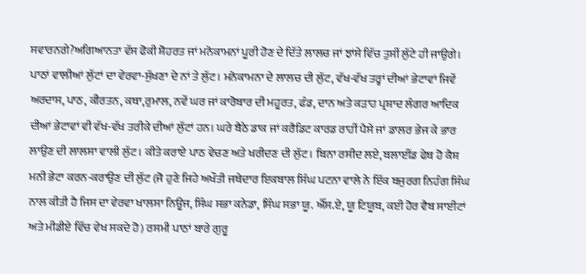ਸਵਾਰਨਗੇ?ਅਗਿਆਨਤਾ ਵੱਸ ਫੋਕੀ ਸ਼ੋਹਰਤ ਜਾਂ ਮਨੋਕਾਮਨਾਂ ਪੂਰੀ ਹੋਣ ਦੇ ਦਿੱਤੇ ਲਾਲਚ ਜਾਂ ਝਾਂਸੇ ਵਿੱਚ ਤੁਸੀਂ ਲੁੱਟੇ ਹੀ ਜਾਉਗੇ। ਪਾਠਾਂ ਵਾਲੀਆਂ ਲੁੱਟਾਂ ਦਾ ਵੇਰਵਾ-ਸੁੱਖਣਾ ਦੇ ਨਾਂ ਤੇ ਲੁੱਟ। ਮਨੋਕਾਮਨਾ ਦੇ ਲਾਲਚ ਦੀ ਲੁੱਟ, ਵੱਖ-ਵੱਖ ਤਰ੍ਹਾਂ ਦੀਆਂ ਭੇਟਾਵਾਂ ਜਿਵੇਂ ਅਰਦਾਸ, ਪਾਠ, ਕੀਰਤਨ, ਕਥਾ,ਰੁਮਾਲ, ਨਵੇਂ ਘਰ ਜਾਂ ਕਾਰੋਬਾਰ ਦੀ ਮਹੂਰਤ, ਫੰਡ, ਦਾਨ ਅਤੇ ਕੜਾਹ ਪ੍ਰਸ਼ਾਦ ਲੰਗਰ ਆਦਿਕ ਦੀਆਂ ਭੇਟਾਵਾਂ ਵੀ ਵੱਖ-ਵੱਖ ਤਰੀਕੇ ਦੀਆਂ ਲੁੱਟਾਂ ਹਨ। ਘਰੇ ਬੈਠੇ ਡਾਕ ਜਾਂ ਕਰੈਡਿਟ ਕਾਰਡ ਰਾਹੀਂ ਪੈਸੇ ਜਾਂ ਡਾਲਰ ਭੇਜ ਕੇ ਭਾਰ ਲਾਉਣ ਦੀ ਲਾਲਸਾ ਵਾਲੀ ਲੁੱਟ। ਕੀਤੇ ਕਰਾਏ ਪਾਠ ਵੇਚਣ ਅਤੇ ਖਰੀਦਣ ਦੀ ਲੁੱਟ। ਬਿਨਾ ਰਸੀਦ ਲਏ, ਬਲਾਈਂਡ ਫੇਥ ਹੋ ਕੈਸ਼ ਮਨੀ ਭੇਟਾ ਕਰਨ-ਕਰਾਉਣ ਦੀ ਲੁੱਟ (ਜੋ ਹੁਣੇ ਜਿਹੇ ਅਖੌਤੀ ਜਥੇਦਾਰ ਇਕਬਾਲ ਸਿੰਘ ਪਟਨਾ ਵਾਲੇ ਨੇ ਇੱਕ ਬਜੁਰਗ ਨਿਹੰਗ ਸਿੰਘ ਨਾਲ ਕੀਤੀ ਹੈ ਜਿਸ ਦਾ ਵੇਰਵਾ ਖਾਲਸਾ ਨਿਊਜ, ਸਿੰਘ ਸਭਾ ਕਨੇਡਾ, ਸਿੰਘ ਸਭਾ ਯੂ. ਐੱਸ.ਏ, ਯੂ ਟਿਯੂਬ, ਕਈ ਹੋਰ ਵੈਬ ਸਾਈਟਾਂ ਅਤੇ ਮੀਡੀਏ ਵਿੱਚ ਵੇਖ ਸਕਦੇ ਹੋ) ਰਸਮੀ ਪਾਠਾਂ ਬਾਰੇ ਗੁਰੂ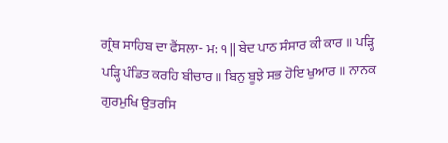ਗ੍ਰੰਥ ਸਾਹਿਬ ਦਾ ਫੈਂਸਲਾ- ਮ: ੧ || ਬੇਦ ਪਾਠ ਸੰਸਾਰ ਕੀ ਕਾਰ ॥ ਪੜ੍ਹਿ ਪੜ੍ਹਿ ਪੰਡਿਤ ਕਰਹਿ ਬੀਚਾਰ॥ ਬਿਨੁ ਬੂਝੇ ਸਭ ਹੋਇ ਖੁਆਰ ॥ ਨਾਨਕ ਗੁਰਮੁਖਿ ਉਤਰਸਿ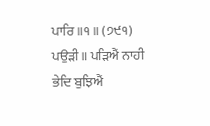ਪਾਰਿ ॥੧॥ (੭੯੧) ਪਉੜੀ॥ ਪੜਿਐਂ ਨਾਹੀ ਭੇਦਿ ਬੁਝਿਐਂ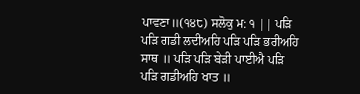ਪਾਵਣਾ॥(੧੪੮) ਸਲੋਕੁ ਮ: ੧ || ਪੜਿ ਪੜਿ ਗਡੀ ਲਦੀਅਹਿ ਪੜਿ ਪੜਿ ਭਰੀਅਹਿ ਸਾਥ ॥ ਪੜਿ ਪੜਿ ਬੇੜੀ ਪਾਈਐ ਪੜਿ ਪੜਿ ਗਡੀਅਹਿ ਖਾਤ ॥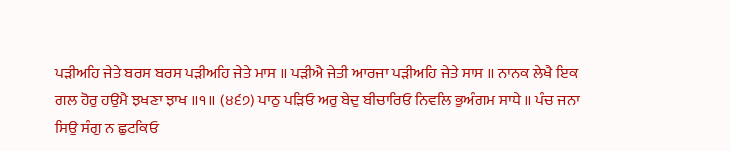ਪੜੀਅਹਿ ਜੇਤੇ ਬਰਸ ਬਰਸ ਪੜੀਅਹਿ ਜੇਤੇ ਮਾਸ ॥ ਪੜੀਐ ਜੇਤੀ ਆਰਜਾ ਪੜੀਅਹਿ ਜੇਤੇ ਸਾਸ ॥ ਨਾਨਕ ਲੇਖੈ ਇਕ ਗਲ ਹੋਰੁ ਹਉਮੈ ਝਖਣਾ ਝਾਖ ॥੧॥ (੪੬੭) ਪਾਠੁ ਪੜਿਓ ਅਰੁ ਬੇਦੁ ਬੀਚਾਰਿਓ ਨਿਵਲਿ ਭੁਅੰਗਮ ਸਾਧੇ ॥ ਪੰਚ ਜਨਾ ਸਿਉ ਸੰਗੁ ਨ ਛੁਟਕਿਓ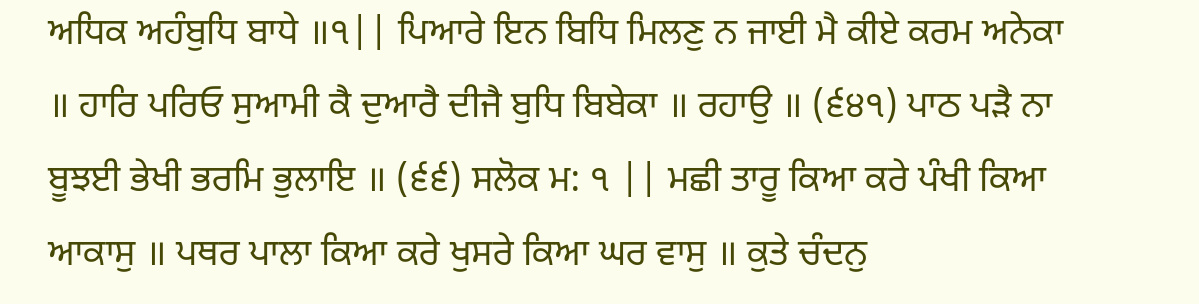ਅਧਿਕ ਅਹੰਬੁਧਿ ਬਾਧੇ ॥੧|| ਪਿਆਰੇ ਇਨ ਬਿਧਿ ਮਿਲਣੁ ਨ ਜਾਈ ਮੈ ਕੀਏ ਕਰਮ ਅਨੇਕਾ ॥ ਹਾਰਿ ਪਰਿਓ ਸੁਆਮੀ ਕੈ ਦੁਆਰੈ ਦੀਜੈ ਬੁਧਿ ਬਿਬੇਕਾ ॥ ਰਹਾਉ ॥ (੬੪੧) ਪਾਠ ਪੜੈ ਨਾ ਬੂਝਈ ਭੇਖੀ ਭਰਮਿ ਭੁਲਾਇ ॥ (੬੬) ਸਲੋਕ ਮ: ੧ || ਮਛੀ ਤਾਰੂ ਕਿਆ ਕਰੇ ਪੰਖੀ ਕਿਆ ਆਕਾਸੁ ॥ ਪਥਰ ਪਾਲਾ ਕਿਆ ਕਰੇ ਖੁਸਰੇ ਕਿਆ ਘਰ ਵਾਸੁ ॥ ਕੁਤੇ ਚੰਦਨੁ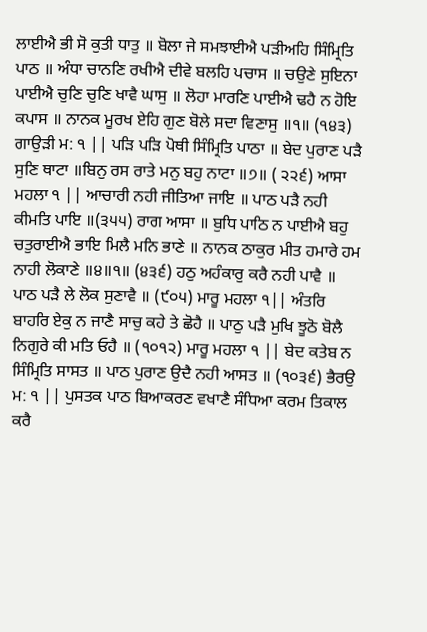ਲਾਈਐ ਭੀ ਸੋ ਕੁਤੀ ਧਾਤੁ ॥ ਬੋਲਾ ਜੇ ਸਮਝਾਈਐ ਪੜੀਅਹਿ ਸਿੰਮ੍ਰਿਤਿ ਪਾਠ ॥ ਅੰਧਾ ਚਾਨਣਿ ਰਖੀਐ ਦੀਵੇ ਬਲਹਿ ਪਚਾਸ ॥ ਚਉਣੇ ਸੁਇਨਾ ਪਾਈਐ ਚੁਣਿ ਚੁਣਿ ਖਾਵੈ ਘਾਸੁ ॥ ਲੋਹਾ ਮਾਰਣਿ ਪਾਈਐ ਢਹੈ ਨ ਹੋਇ ਕਪਾਸ ॥ ਨਾਨਕ ਮੂਰਖ ਏਹਿ ਗੁਣ ਬੋਲੇ ਸਦਾ ਵਿਣਾਸੁ ॥੧॥ (੧੪੩) ਗਾਉੜੀ ਮ: ੧ || ਪੜਿ ਪੜਿ ਪੋਥੀ ਸਿੰਮ੍ਰਿਤਿ ਪਾਠਾ ॥ ਬੇਦ ਪੁਰਾਣ ਪੜੈ ਸੁਣਿ ਥਾਟਾ ॥ਬਿਨੁ ਰਸ ਰਾਤੇ ਮਨੁ ਬਹੁ ਨਾਟਾ ॥੭॥ ( ੨੨੬) ਆਸਾ ਮਹਲਾ ੧ || ਆਚਾਰੀ ਨਹੀ ਜੀਤਿਆ ਜਾਇ ॥ ਪਾਠ ਪੜੈ ਨਹੀ ਕੀਮਤਿ ਪਾਇ ॥(੩੫੫) ਰਾਗ ਆਸਾ ॥ ਬੁਧਿ ਪਾਠਿ ਨ ਪਾਈਐ ਬਹੁ ਚਤੁਰਾਈਐ ਭਾਇ ਮਿਲੈ ਮਨਿ ਭਾਣੇ ॥ ਨਾਨਕ ਠਾਕੁਰ ਮੀਤ ਹਮਾਰੇ ਹਮ ਨਾਹੀ ਲੋਕਾਣੇ ॥੪॥੧॥ (੪੩੬) ਹਠੁ ਅਹੰਕਾਰੁ ਕਰੈ ਨਹੀ ਪਾਵੈ ॥ ਪਾਠ ਪੜੈ ਲੇ ਲੋਕ ਸੁਣਾਵੈ ॥ (੯੦੫) ਮਾਰੂ ਮਹਲਾ ੧|| ਅੰਤਰਿ ਬਾਹਰਿ ਏਕੁ ਨ ਜਾਣੈ ਸਾਚੁ ਕਹੇ ਤੇ ਛੋਹੈ ॥ ਪਾਠੁ ਪੜੈ ਮੁਖਿ ਝੂਠੋ ਬੋਲੈ ਨਿਗੁਰੇ ਕੀ ਮਤਿ ਓਹੈ ॥ (੧੦੧੨) ਮਾਰੂ ਮਹਲਾ ੧ || ਬੇਦ ਕਤੇਬ ਨ ਸਿੰਮ੍ਰਿਤਿ ਸਾਸਤ ॥ ਪਾਠ ਪੁਰਾਣ ਉਦੈ ਨਹੀ ਆਸਤ ॥ (੧੦੩੬) ਭੈਰਉ ਮ: ੧ || ਪੁਸਤਕ ਪਾਠ ਬਿਆਕਰਣ ਵਖਾਣੈ ਸੰਧਿਆ ਕਰਮ ਤਿਕਾਲ ਕਰੈ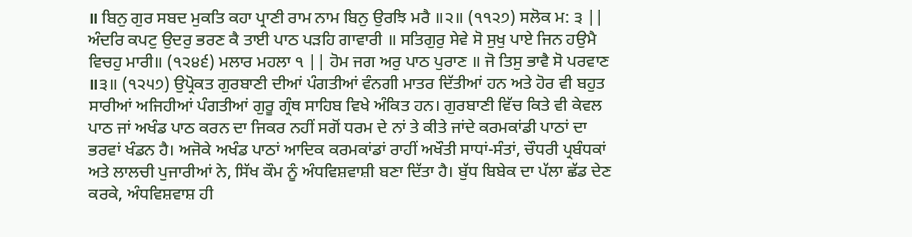॥ ਬਿਨੁ ਗੁਰ ਸਬਦ ਮੁਕਤਿ ਕਹਾ ਪ੍ਰਾਣੀ ਰਾਮ ਨਾਮ ਬਿਨੁ ਉਰਝਿ ਮਰੈ ॥੨॥ (੧੧੨੭) ਸਲੋਕ ਮ: ੩ || ਅੰਦਰਿ ਕਪਟੁ ਉਦਰੁ ਭਰਣ ਕੈ ਤਾਈ ਪਾਠ ਪੜਹਿ ਗਾਵਾਰੀ ॥ ਸਤਿਗੁਰੁ ਸੇਵੇ ਸੋ ਸੁਖੁ ਪਾਏ ਜਿਨ ਹਉਮੈ ਵਿਚਹੁ ਮਾਰੀ॥ (੧੨੪੬) ਮਲਾਰ ਮਹਲਾ ੧ || ਹੋਮ ਜਗ ਅਰੁ ਪਾਠ ਪੁਰਾਣ ॥ ਜੋ ਤਿਸੁ ਭਾਵੈ ਸੋ ਪਰਵਾਣ ॥੩॥ (੧੨੫੭) ਉਪ੍ਰੋਕਤ ਗੁਰਬਾਣੀ ਦੀਆਂ ਪੰਗਤੀਆਂ ਵੰਨਗੀ ਮਾਤਰ ਦਿੱਤੀਆਂ ਹਨ ਅਤੇ ਹੋਰ ਵੀ ਬਹੁਤ ਸਾਰੀਆਂ ਅਜਿਹੀਆਂ ਪੰਗਤੀਆਂ ਗੁਰੂ ਗ੍ਰੰਥ ਸਾਹਿਬ ਵਿਖੇ ਅੰਕਿਤ ਹਨ। ਗੁਰਬਾਣੀ ਵਿੱਚ ਕਿਤੇ ਵੀ ਕੇਵਲ ਪਾਠ ਜਾਂ ਅਖੰਡ ਪਾਠ ਕਰਨ ਦਾ ਜਿਕਰ ਨਹੀਂ ਸਗੋਂ ਧਰਮ ਦੇ ਨਾਂ ਤੇ ਕੀਤੇ ਜਾਂਦੇ ਕਰਮਕਾਂਡੀ ਪਾਠਾਂ ਦਾ ਭਰਵਾਂ ਖੰਡਨ ਹੈ। ਅਜੋਕੇ ਅਖੰਡ ਪਾਠਾਂ ਆਦਿਕ ਕਰਮਕਾਂਡਾਂ ਰਾਹੀਂ ਅਖੌਤੀ ਸਾਧਾਂ-ਸੰਤਾਂ, ਚੌਧਰੀ ਪ੍ਰਬੰਧਕਾਂ ਅਤੇ ਲਾਲਚੀ ਪੁਜਾਰੀਆਂ ਨੇ, ਸਿੱਖ ਕੌਮ ਨੂੰ ਅੰਧਵਿਸ਼ਵਾਸ਼ੀ ਬਣਾ ਦਿੱਤਾ ਹੈ। ਬੁੱਧ ਬਿਬੇਕ ਦਾ ਪੱਲਾ ਛੱਡ ਦੇਣ ਕਰਕੇ, ਅੰਧਵਿਸ਼ਵਾਸ਼ ਹੀ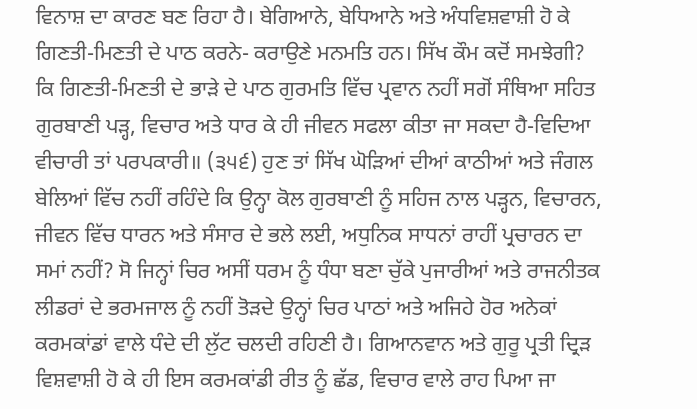ਵਿਨਾਸ਼ ਦਾ ਕਾਰਣ ਬਣ ਰਿਹਾ ਹੈ। ਬੇਗਿਆਨੇ, ਬੇਧਿਆਨੇ ਅਤੇ ਅੰਧਵਿਸ਼ਵਾਸ਼ੀ ਹੋ ਕੇ ਗਿਣਤੀ-ਮਿਣਤੀ ਦੇ ਪਾਠ ਕਰਨੇ- ਕਰਾਉਣੇ ਮਨਮਤਿ ਹਨ। ਸਿੱਖ ਕੌਮ ਕਦੋਂ ਸਮਝੇਗੀ? ਕਿ ਗਿਣਤੀ-ਮਿਣਤੀ ਦੇ ਭਾੜੇ ਦੇ ਪਾਠ ਗੁਰਮਤਿ ਵਿੱਚ ਪ੍ਰਵਾਨ ਨਹੀਂ ਸਗੋਂ ਸੰਥਿਆ ਸਹਿਤ ਗੁਰਬਾਣੀ ਪੜ੍ਹ, ਵਿਚਾਰ ਅਤੇ ਧਾਰ ਕੇ ਹੀ ਜੀਵਨ ਸਫਲਾ ਕੀਤਾ ਜਾ ਸਕਦਾ ਹੈ-ਵਿਦਿਆ ਵੀਚਾਰੀ ਤਾਂ ਪਰਪਕਾਰੀ॥ (੩੫੬) ਹੁਣ ਤਾਂ ਸਿੱਖ ਘੋੜਿਆਂ ਦੀਆਂ ਕਾਠੀਆਂ ਅਤੇ ਜੰਗਲ ਬੇਲਿਆਂ ਵਿੱਚ ਨਹੀਂ ਰਹਿੰਦੇ ਕਿ ਉਨ੍ਹਾ ਕੋਲ ਗੁਰਬਾਣੀ ਨੂੰ ਸਹਿਜ ਨਾਲ ਪੜ੍ਹਨ, ਵਿਚਾਰਨ, ਜੀਵਨ ਵਿੱਚ ਧਾਰਨ ਅਤੇ ਸੰਸਾਰ ਦੇ ਭਲੇ ਲਈ, ਅਧੁਨਿਕ ਸਾਧਨਾਂ ਰਾਹੀਂ ਪ੍ਰਚਾਰਨ ਦਾ ਸਮਾਂ ਨਹੀਂ? ਸੋ ਜਿਨ੍ਹਾਂ ਚਿਰ ਅਸੀਂ ਧਰਮ ਨੂੰ ਧੰਧਾ ਬਣਾ ਚੁੱਕੇ ਪੁਜਾਰੀਆਂ ਅਤੇ ਰਾਜਨੀਤਕ ਲੀਡਰਾਂ ਦੇ ਭਰਮਜਾਲ ਨੂੰ ਨਹੀਂ ਤੋੜਦੇ ਉਨ੍ਹਾਂ ਚਿਰ ਪਾਠਾਂ ਅਤੇ ਅਜਿਹੇ ਹੋਰ ਅਨੇਕਾਂ ਕਰਮਕਾਂਡਾਂ ਵਾਲੇ ਧੰਦੇ ਦੀ ਲੁੱਟ ਚਲਦੀ ਰਹਿਣੀ ਹੈ। ਗਿਆਨਵਾਨ ਅਤੇ ਗੁਰੂ ਪ੍ਰਤੀ ਦ੍ਰਿੜ ਵਿਸ਼ਵਾਸ਼ੀ ਹੋ ਕੇ ਹੀ ਇਸ ਕਰਮਕਾਂਡੀ ਰੀਤ ਨੂੰ ਛੱਡ, ਵਿਚਾਰ ਵਾਲੇ ਰਾਹ ਪਿਆ ਜਾ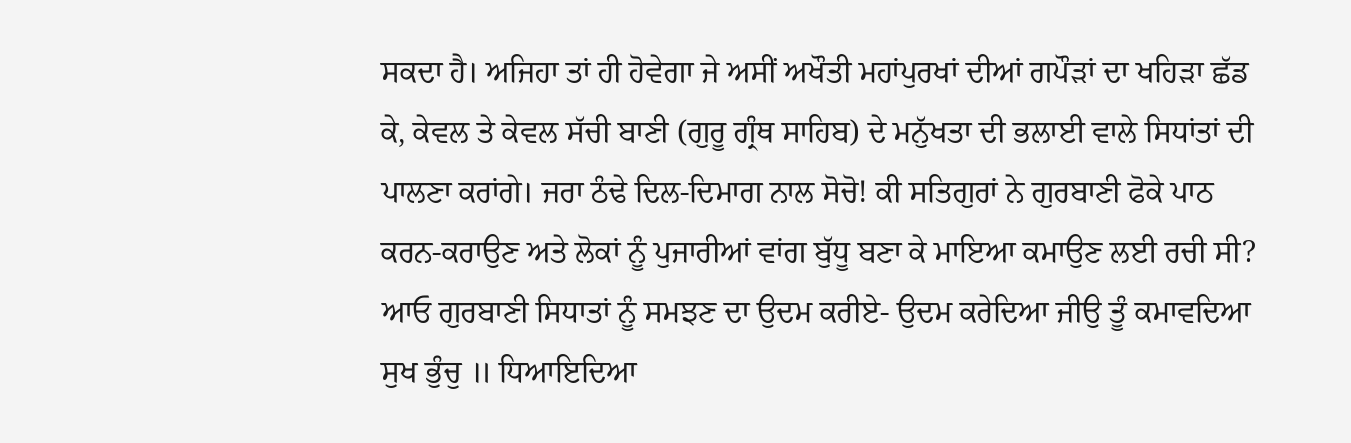ਸਕਦਾ ਹੈ। ਅਜਿਹਾ ਤਾਂ ਹੀ ਹੋਵੇਗਾ ਜੇ ਅਸੀਂ ਅਖੌਤੀ ਮਹਾਂਪੁਰਖਾਂ ਦੀਆਂ ਗਪੌੜਾਂ ਦਾ ਖਹਿੜਾ ਛੱਡ ਕੇ, ਕੇਵਲ ਤੇ ਕੇਵਲ ਸੱਚੀ ਬਾਣੀ (ਗੁਰੂ ਗ੍ਰੰਥ ਸਾਹਿਬ) ਦੇ ਮਨੁੱਖਤਾ ਦੀ ਭਲਾਈ ਵਾਲੇ ਸਿਧਾਂਤਾਂ ਦੀ ਪਾਲਣਾ ਕਰਾਂਗੇ। ਜਰਾ ਠੰਢੇ ਦਿਲ-ਦਿਮਾਗ ਨਾਲ ਸੋਚੋ! ਕੀ ਸਤਿਗੁਰਾਂ ਨੇ ਗੁਰਬਾਣੀ ਫੋਕੇ ਪਾਠ ਕਰਨ-ਕਰਾਉਣ ਅਤੇ ਲੋਕਾਂ ਨੂੰ ਪੁਜਾਰੀਆਂ ਵਾਂਗ ਬੁੱਧੂ ਬਣਾ ਕੇ ਮਾਇਆ ਕਮਾਉਣ ਲਈ ਰਚੀ ਸੀ? ਆਓ ਗੁਰਬਾਣੀ ਸਿਧਾਤਾਂ ਨੂੰ ਸਮਝਣ ਦਾ ਉਦਮ ਕਰੀਏ- ਉਦਮ ਕਰੇਦਿਆ ਜੀਉ ਤੂੰ ਕਮਾਵਦਿਆ ਸੁਖ ਭੁੰਚੁ ॥ ਧਿਆਇਦਿਆ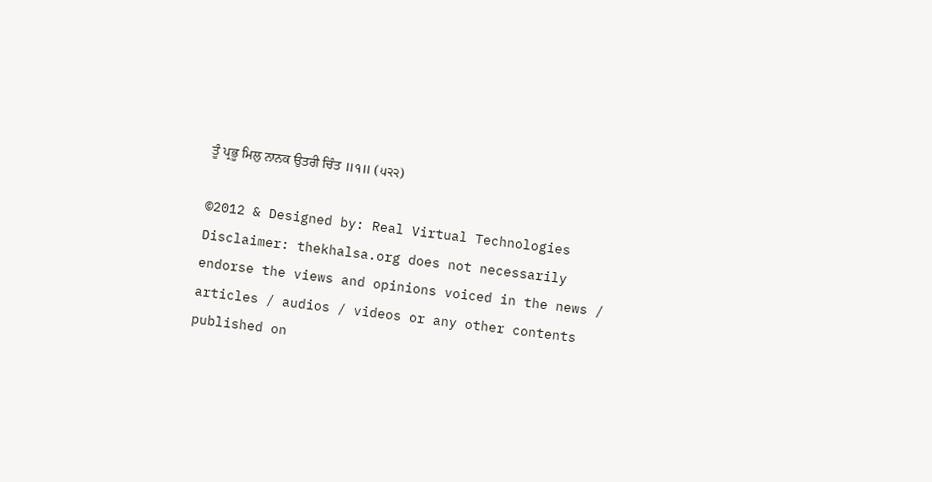ਤੂੰ ਪ੍ਰਭੂ ਮਿਲੁ ਨਾਨਕ ਉਤਰੀ ਚਿੰਤ ॥੧॥ (੫੨੨)

©2012 & Designed by: Real Virtual Technologies
Disclaimer: thekhalsa.org does not necessarily endorse the views and opinions voiced in the news / articles / audios / videos or any other contents published on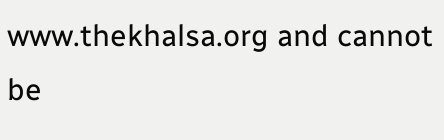www.thekhalsa.org and cannot be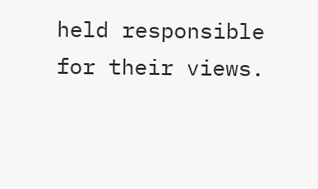held responsible for their views.